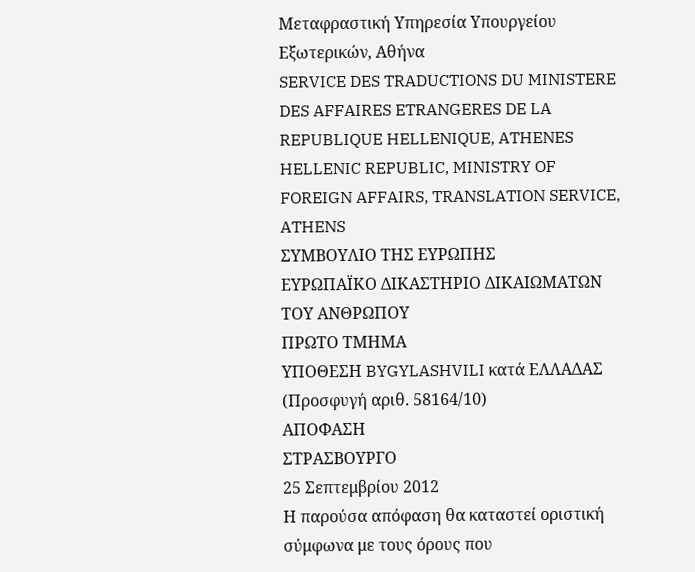Μεταφραστική Υπηρεσία Υπουργείου Εξωτερικών, Αθήνα
SERVICE DES TRADUCTIONS DU MINISTERE DES AFFAIRES ETRANGERES DE LA REPUBLIQUE HELLENIQUE, ATHENES
HELLENIC REPUBLIC, MINISTRY OF FOREIGN AFFAIRS, TRANSLATION SERVICE, ATHENS
ΣΥΜΒΟΥΛΙΟ ΤΗΣ ΕΥΡΩΠΗΣ
ΕΥΡΩΠΑΪΚΟ ΔΙΚΑΣΤΗΡΙΟ ΔΙΚΑΙΩΜΑΤΩΝ ΤΟΥ ΑΝΘΡΩΠΟΥ
ΠΡΩΤΟ ΤΜΗΜΑ
ΥΠΟΘΕΣΗ BYGYLASHVILI κατά ΕΛΛΑΔΑΣ
(Προσφυγή αριθ. 58164/10)
ΑΠΟΦΑΣΗ
ΣΤΡΑΣΒΟΥΡΓΟ
25 Σεπτεμβρίου 2012
Η παρούσα απόφαση θα καταστεί οριστική σύμφωνα με τους όρους που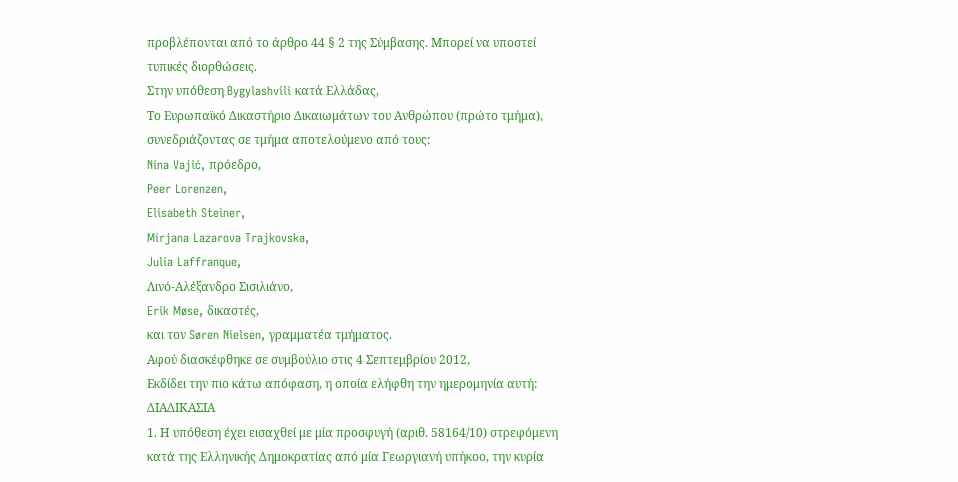προβλέπονται από το άρθρο 44 § 2 της Σύμβασης. Μπορεί να υποστεί τυπικές διορθώσεις.
Στην υπόθεση Bygylashvili κατά Ελλάδας,
Το Ευρωπαϊκό Δικαστήριο Δικαιωμάτων του Ανθρώπου (πρώτο τμήμα), συνεδριάζοντας σε τμήμα αποτελούμενο από τους:
Nina Vajić, πρόεδρο,
Peer Lorenzen,
Elisabeth Steiner,
Mirjana Lazarova Trajkovska,
Julia Laffranque,
Λινό-Αλέξανδρο Σισιλιάνο,
Erik Møse, δικαστές,
και τον Søren Nielsen, γραμματέα τμήματος.
Αφού διασκέφθηκε σε συμβούλιο στις 4 Σεπτεμβρίου 2012,
Εκδίδει την πιο κάτω απόφαση, η οποία ελήφθη την ημερομηνία αυτή:
ΔΙΑΔΙΚΑΣΙΑ
1. Η υπόθεση έχει εισαχθεί με μία προσφυγή (αριθ. 58164/10) στρεφόμενη κατά της Ελληνικής Δημοκρατίας από μία Γεωργιανή υπήκοο, την κυρία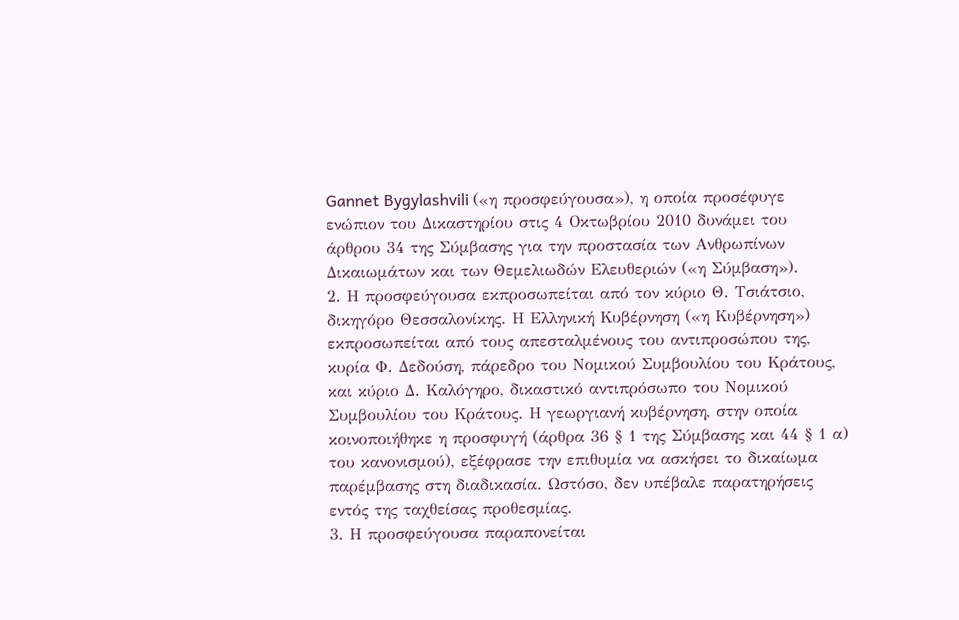Gannet Bygylashvili («η προσφεύγουσα»), η οποία προσέφυγε ενώπιον του Δικαστηρίου στις 4 Οκτωβρίου 2010 δυνάμει του άρθρου 34 της Σύμβασης για την προστασία των Ανθρωπίνων Δικαιωμάτων και των Θεμελιωδών Ελευθεριών («η Σύμβαση»).
2. Η προσφεύγουσα εκπροσωπείται από τον κύριο Θ. Τσιάτσιο, δικηγόρο Θεσσαλονίκης. Η Ελληνική Κυβέρνηση («η Κυβέρνηση») εκπροσωπείται από τους απεσταλμένους του αντιπροσώπου της, κυρία Φ. Δεδούση, πάρεδρο του Νομικού Συμβουλίου του Κράτους, και κύριο Δ. Καλόγηρο, δικαστικό αντιπρόσωπο του Νομικού Συμβουλίου του Κράτους. Η γεωργιανή κυβέρνηση, στην οποία κοινοποιήθηκε η προσφυγή (άρθρα 36 § 1 της Σύμβασης και 44 § 1 α) του κανονισμού), εξέφρασε την επιθυμία να ασκήσει το δικαίωμα παρέμβασης στη διαδικασία. Ωστόσο, δεν υπέβαλε παρατηρήσεις εντός της ταχθείσας προθεσμίας.
3. Η προσφεύγουσα παραπονείται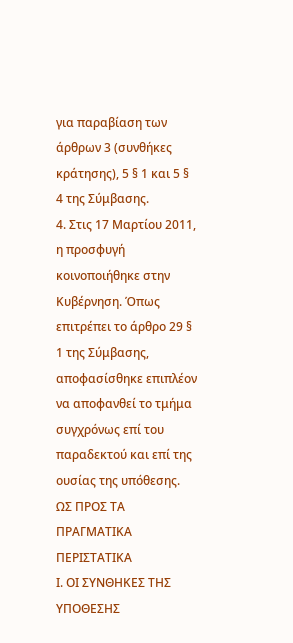για παραβίαση των άρθρων 3 (συνθήκες κράτησης), 5 § 1 και 5 § 4 της Σύμβασης.
4. Στις 17 Μαρτίου 2011, η προσφυγή κοινοποιήθηκε στην Κυβέρνηση. Όπως επιτρέπει το άρθρο 29 § 1 της Σύμβασης, αποφασίσθηκε επιπλέον να αποφανθεί το τμήμα συγχρόνως επί του παραδεκτού και επί της ουσίας της υπόθεσης.
ΩΣ ΠΡΟΣ ΤΑ ΠΡΑΓΜΑΤΙΚΑ ΠΕΡΙΣΤΑΤΙΚΑ
Ι. ΟΙ ΣΥΝΘΗΚΕΣ ΤΗΣ ΥΠΟΘΕΣΗΣ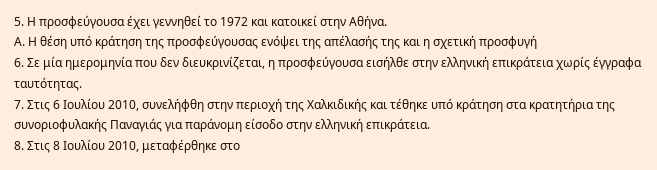5. Η προσφεύγουσα έχει γεννηθεί το 1972 και κατοικεί στην Αθήνα.
Α. Η θέση υπό κράτηση της προσφεύγουσας ενόψει της απέλασής της και η σχετική προσφυγή
6. Σε μία ημερομηνία που δεν διευκρινίζεται, η προσφεύγουσα εισήλθε στην ελληνική επικράτεια χωρίς έγγραφα ταυτότητας.
7. Στις 6 Ιουλίου 2010, συνελήφθη στην περιοχή της Χαλκιδικής και τέθηκε υπό κράτηση στα κρατητήρια της συνοριοφυλακής Παναγιάς για παράνομη είσοδο στην ελληνική επικράτεια.
8. Στις 8 Ιουλίου 2010, μεταφέρθηκε στο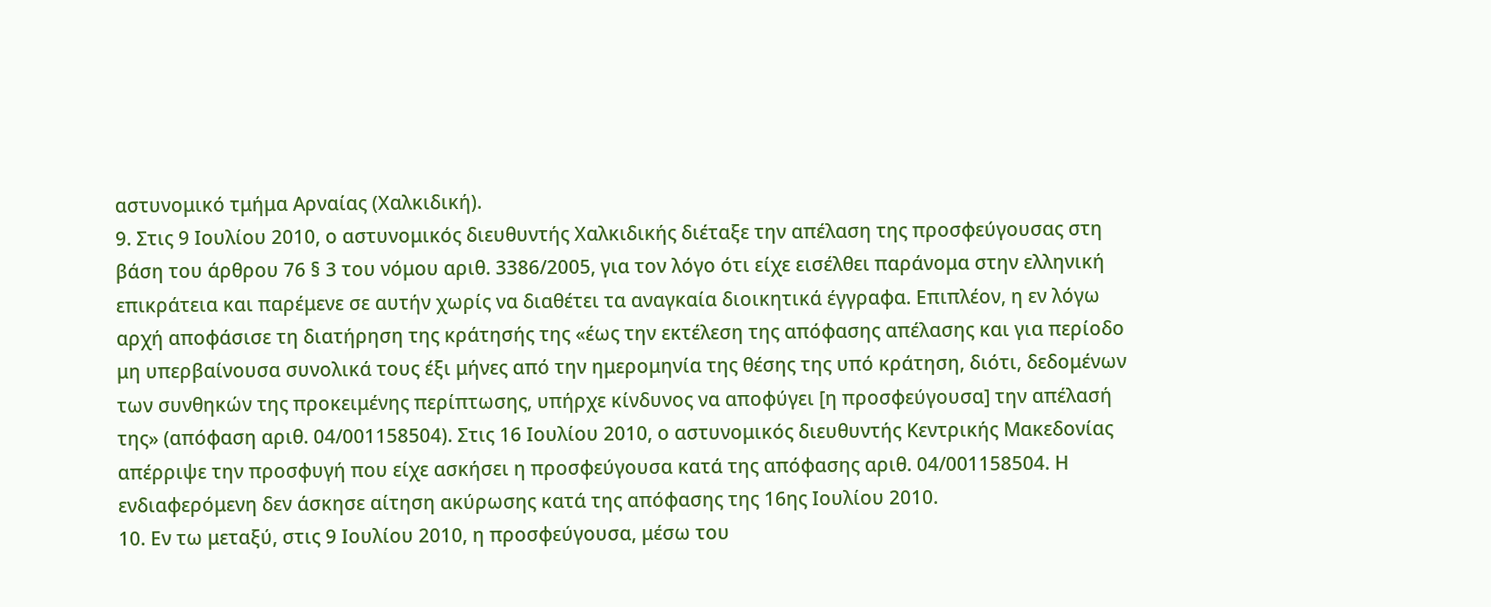αστυνομικό τμήμα Αρναίας (Χαλκιδική).
9. Στις 9 Ιουλίου 2010, ο αστυνομικός διευθυντής Χαλκιδικής διέταξε την απέλαση της προσφεύγουσας στη βάση του άρθρου 76 § 3 του νόμου αριθ. 3386/2005, για τον λόγο ότι είχε εισέλθει παράνομα στην ελληνική επικράτεια και παρέμενε σε αυτήν χωρίς να διαθέτει τα αναγκαία διοικητικά έγγραφα. Επιπλέον, η εν λόγω αρχή αποφάσισε τη διατήρηση της κράτησής της «έως την εκτέλεση της απόφασης απέλασης και για περίοδο μη υπερβαίνουσα συνολικά τους έξι μήνες από την ημερομηνία της θέσης της υπό κράτηση, διότι, δεδομένων των συνθηκών της προκειμένης περίπτωσης, υπήρχε κίνδυνος να αποφύγει [η προσφεύγουσα] την απέλασή της» (απόφαση αριθ. 04/001158504). Στις 16 Ιουλίου 2010, ο αστυνομικός διευθυντής Κεντρικής Μακεδονίας απέρριψε την προσφυγή που είχε ασκήσει η προσφεύγουσα κατά της απόφασης αριθ. 04/001158504. Η ενδιαφερόμενη δεν άσκησε αίτηση ακύρωσης κατά της απόφασης της 16ης Ιουλίου 2010.
10. Εν τω μεταξύ, στις 9 Ιουλίου 2010, η προσφεύγουσα, μέσω του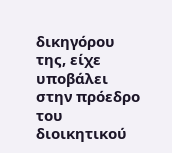δικηγόρου της, είχε υποβάλει στην πρόεδρο του διοικητικού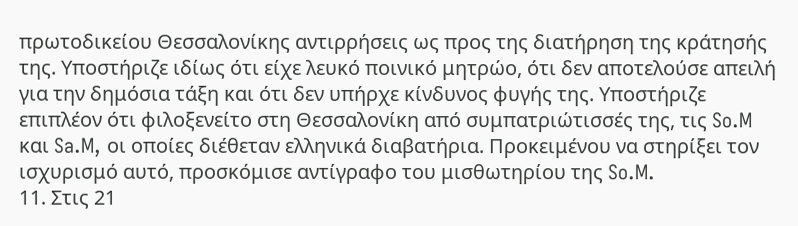πρωτοδικείου Θεσσαλονίκης αντιρρήσεις ως προς της διατήρηση της κράτησής της. Υποστήριζε ιδίως ότι είχε λευκό ποινικό μητρώο, ότι δεν αποτελούσε απειλή για την δημόσια τάξη και ότι δεν υπήρχε κίνδυνος φυγής της. Υποστήριζε επιπλέον ότι φιλοξενείτο στη Θεσσαλονίκη από συμπατριώτισσές της, τις So.M και Sa.M, οι οποίες διέθεταν ελληνικά διαβατήρια. Προκειμένου να στηρίξει τον ισχυρισμό αυτό, προσκόμισε αντίγραφο του μισθωτηρίου της So.M.
11. Στις 21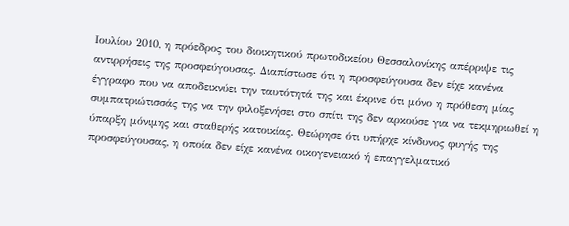Ιουλίου 2010, η πρόεδρος του διοικητικού πρωτοδικείου Θεσσαλονίκης απέρριψε τις αντιρρήσεις της προσφεύγουσας. Διαπίστωσε ότι η προσφεύγουσα δεν είχε κανένα έγγραφο που να αποδεικνύει την ταυτότητά της και έκρινε ότι μόνο η πρόθεση μίας συμπατριώτισσάς της να την φιλοξενήσει στο σπίτι της δεν αρκούσε για να τεκμηριωθεί η ύπαρξη μόνιμης και σταθερής κατοικίας. Θεώρησε ότι υπήρχε κίνδυνος φυγής της προσφεύγουσας, η οποία δεν είχε κανένα οικογενειακό ή επαγγελματικό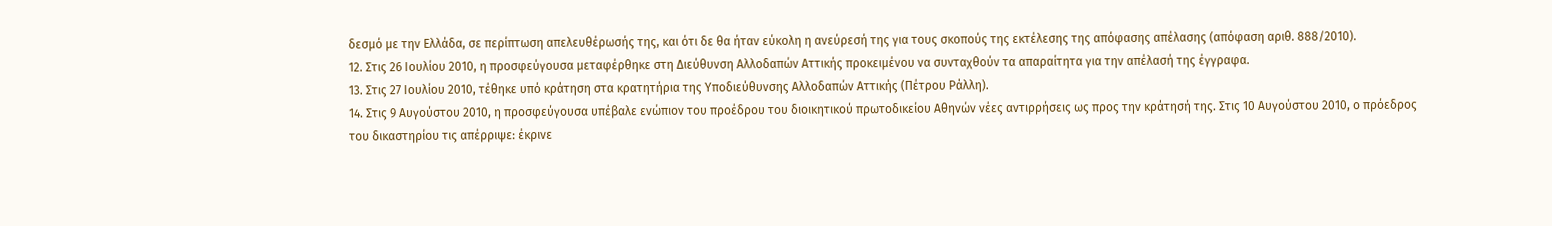δεσμό με την Ελλάδα, σε περίπτωση απελευθέρωσής της, και ότι δε θα ήταν εύκολη η ανεύρεσή της για τους σκοπούς της εκτέλεσης της απόφασης απέλασης (απόφαση αριθ. 888/2010).
12. Στις 26 Ιουλίου 2010, η προσφεύγουσα μεταφέρθηκε στη Διεύθυνση Αλλοδαπών Αττικής προκειμένου να συνταχθούν τα απαραίτητα για την απέλασή της έγγραφα.
13. Στις 27 Ιουλίου 2010, τέθηκε υπό κράτηση στα κρατητήρια της Υποδιεύθυνσης Αλλοδαπών Αττικής (Πέτρου Ράλλη).
14. Στις 9 Αυγούστου 2010, η προσφεύγουσα υπέβαλε ενώπιον του προέδρου του διοικητικού πρωτοδικείου Αθηνών νέες αντιρρήσεις ως προς την κράτησή της. Στις 10 Αυγούστου 2010, ο πρόεδρος του δικαστηρίου τις απέρριψε: έκρινε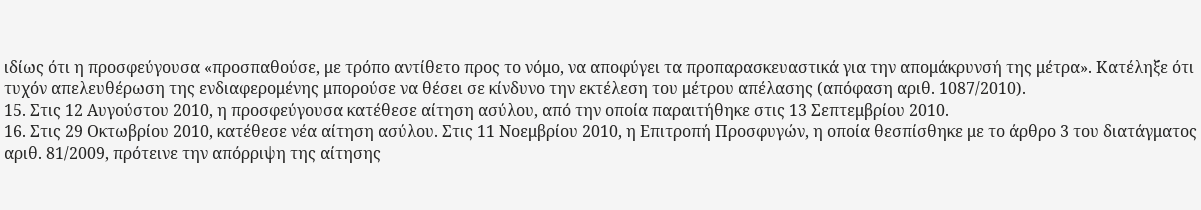ιδίως ότι η προσφεύγουσα «προσπαθούσε, με τρόπο αντίθετο προς το νόμο, να αποφύγει τα προπαρασκευαστικά για την απομάκρυνσή της μέτρα». Κατέληξε ότι τυχόν απελευθέρωση της ενδιαφερομένης μπορούσε να θέσει σε κίνδυνο την εκτέλεση του μέτρου απέλασης (απόφαση αριθ. 1087/2010).
15. Στις 12 Αυγούστου 2010, η προσφεύγουσα κατέθεσε αίτηση ασύλου, από την οποία παραιτήθηκε στις 13 Σεπτεμβρίου 2010.
16. Στις 29 Οκτωβρίου 2010, κατέθεσε νέα αίτηση ασύλου. Στις 11 Νοεμβρίου 2010, η Επιτροπή Προσφυγών, η οποία θεσπίσθηκε με το άρθρο 3 του διατάγματος αριθ. 81/2009, πρότεινε την απόρριψη της αίτησης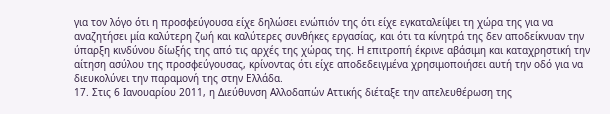για τον λόγο ότι η προσφεύγουσα είχε δηλώσει ενώπιόν της ότι είχε εγκαταλείψει τη χώρα της για να αναζητήσει μία καλύτερη ζωή και καλύτερες συνθήκες εργασίας, και ότι τα κίνητρά της δεν αποδείκνυαν την ύπαρξη κινδύνου δίωξής της από τις αρχές της χώρας της. Η επιτροπή έκρινε αβάσιμη και καταχρηστική την αίτηση ασύλου της προσφεύγουσας, κρίνοντας ότι είχε αποδεδειγμένα χρησιμοποιήσει αυτή την οδό για να διευκολύνει την παραμονή της στην Ελλάδα.
17. Στις 6 Ιανουαρίου 2011, η Διεύθυνση Αλλοδαπών Αττικής διέταξε την απελευθέρωση της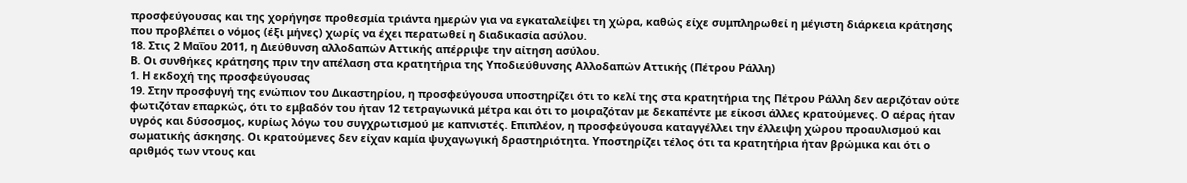προσφεύγουσας και της χορήγησε προθεσμία τριάντα ημερών για να εγκαταλείψει τη χώρα, καθώς είχε συμπληρωθεί η μέγιστη διάρκεια κράτησης που προβλέπει ο νόμος (έξι μήνες) χωρίς να έχει περατωθεί η διαδικασία ασύλου.
18. Στις 2 Μαΐου 2011, η Διεύθυνση αλλοδαπών Αττικής απέρριψε την αίτηση ασύλου.
Β. Οι συνθήκες κράτησης πριν την απέλαση στα κρατητήρια της Υποδιεύθυνσης Αλλοδαπών Αττικής (Πέτρου Ράλλη)
1. Η εκδοχή της προσφεύγουσας
19. Στην προσφυγή της ενώπιον του Δικαστηρίου, η προσφεύγουσα υποστηρίζει ότι το κελί της στα κρατητήρια της Πέτρου Ράλλη δεν αεριζόταν ούτε φωτιζόταν επαρκώς, ότι το εμβαδόν του ήταν 12 τετραγωνικά μέτρα και ότι το μοιραζόταν με δεκαπέντε με είκοσι άλλες κρατούμενες. Ο αέρας ήταν υγρός και δύσοσμος, κυρίως λόγω του συγχρωτισμού με καπνιστές. Επιπλέον, η προσφεύγουσα καταγγέλλει την έλλειψη χώρου προαυλισμού και σωματικής άσκησης. Οι κρατούμενες δεν είχαν καμία ψυχαγωγική δραστηριότητα. Υποστηρίζει τέλος ότι τα κρατητήρια ήταν βρώμικα και ότι ο αριθμός των ντους και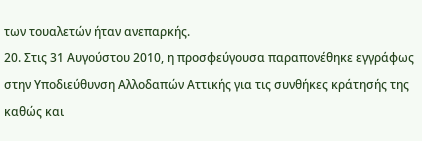των τουαλετών ήταν ανεπαρκής.
20. Στις 31 Αυγούστου 2010, η προσφεύγουσα παραπονέθηκε εγγράφως στην Υποδιεύθυνση Αλλοδαπών Αττικής για τις συνθήκες κράτησής της καθώς και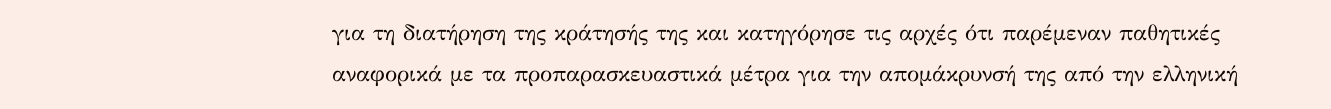για τη διατήρηση της κράτησής της και κατηγόρησε τις αρχές ότι παρέμεναν παθητικές αναφορικά με τα προπαρασκευαστικά μέτρα για την απομάκρυνσή της από την ελληνική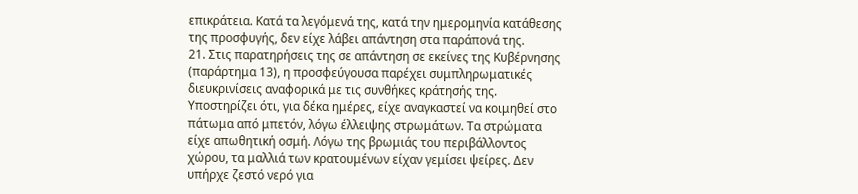επικράτεια. Κατά τα λεγόμενά της, κατά την ημερομηνία κατάθεσης της προσφυγής, δεν είχε λάβει απάντηση στα παράπονά της.
21. Στις παρατηρήσεις της σε απάντηση σε εκείνες της Κυβέρνησης (παράρτημα 13), η προσφεύγουσα παρέχει συμπληρωματικές διευκρινίσεις αναφορικά με τις συνθήκες κράτησής της. Υποστηρίζει ότι, για δέκα ημέρες, είχε αναγκαστεί να κοιμηθεί στο πάτωμα από μπετόν, λόγω έλλειψης στρωμάτων. Τα στρώματα είχε απωθητική οσμή. Λόγω της βρωμιάς του περιβάλλοντος χώρου, τα μαλλιά των κρατουμένων είχαν γεμίσει ψείρες. Δεν υπήρχε ζεστό νερό για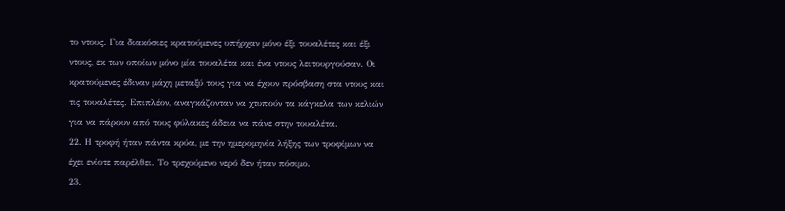το ντους. Για διακόσιες κρατούμενες υπήρχαν μόνο έξι τουαλέτες και έξι ντους, εκ των οποίων μόνο μία τουαλέτα και ένα ντους λειτουργούσαν. Οι κρατούμενες έδιναν μάχη μεταξύ τους για να έχουν πρόσβαση στα ντους και τις τουαλέτες. Επιπλέον, αναγκάζονταν να χτυπούν τα κάγκελα των κελιών για να πάρουν από τους φύλακες άδεια να πάνε στην τουαλέτα.
22. Η τροφή ήταν πάντα κρύα, με την ημερομηνία λήξης των τροφίμων να έχει ενίοτε παρέλθει. Το τρεχούμενο νερό δεν ήταν πόσιμο.
23.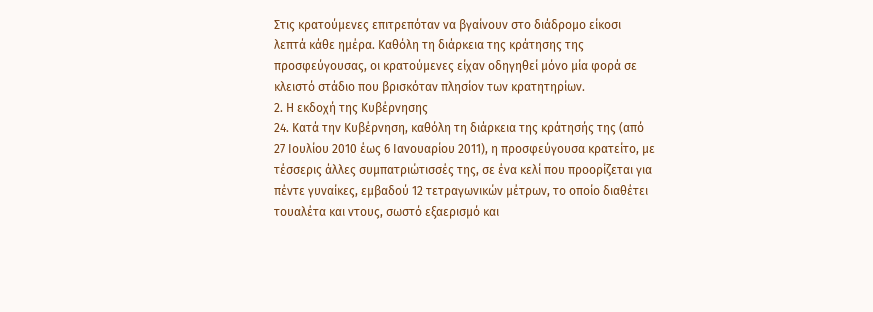Στις κρατούμενες επιτρεπόταν να βγαίνουν στο διάδρομο είκοσι λεπτά κάθε ημέρα. Καθόλη τη διάρκεια της κράτησης της προσφεύγουσας, οι κρατούμενες είχαν οδηγηθεί μόνο μία φορά σε κλειστό στάδιο που βρισκόταν πλησίον των κρατητηρίων.
2. Η εκδοχή της Κυβέρνησης
24. Κατά την Κυβέρνηση, καθόλη τη διάρκεια της κράτησής της (από 27 Ιουλίου 2010 έως 6 Ιανουαρίου 2011), η προσφεύγουσα κρατείτο, με τέσσερις άλλες συμπατριώτισσές της, σε ένα κελί που προορίζεται για πέντε γυναίκες, εμβαδού 12 τετραγωνικών μέτρων, το οποίο διαθέτει τουαλέτα και ντους, σωστό εξαερισμό και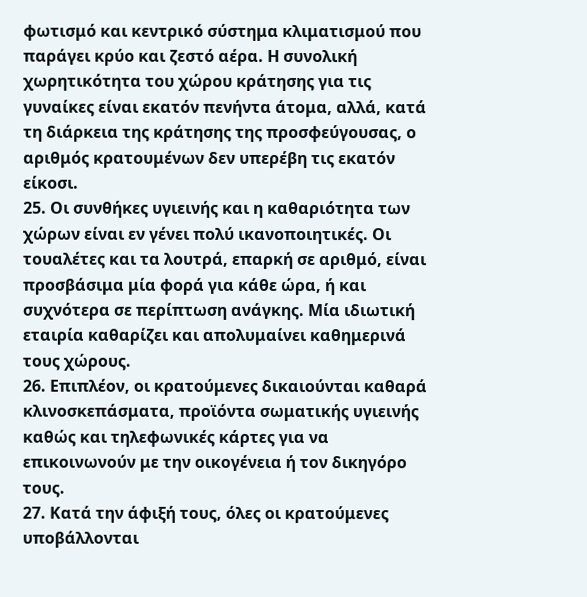φωτισμό και κεντρικό σύστημα κλιματισμού που παράγει κρύο και ζεστό αέρα. Η συνολική χωρητικότητα του χώρου κράτησης για τις γυναίκες είναι εκατόν πενήντα άτομα, αλλά, κατά τη διάρκεια της κράτησης της προσφεύγουσας, ο αριθμός κρατουμένων δεν υπερέβη τις εκατόν είκοσι.
25. Οι συνθήκες υγιεινής και η καθαριότητα των χώρων είναι εν γένει πολύ ικανοποιητικές. Οι τουαλέτες και τα λουτρά, επαρκή σε αριθμό, είναι προσβάσιμα μία φορά για κάθε ώρα, ή και συχνότερα σε περίπτωση ανάγκης. Μία ιδιωτική εταιρία καθαρίζει και απολυμαίνει καθημερινά τους χώρους.
26. Επιπλέον, οι κρατούμενες δικαιούνται καθαρά κλινοσκεπάσματα, προϊόντα σωματικής υγιεινής καθώς και τηλεφωνικές κάρτες για να επικοινωνούν με την οικογένεια ή τον δικηγόρο τους.
27. Κατά την άφιξή τους, όλες οι κρατούμενες υποβάλλονται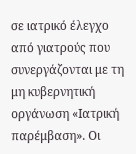σε ιατρικό έλεγχο από γιατρούς που συνεργάζονται με τη μη κυβερνητική οργάνωση «Ιατρική παρέμβαση». Οι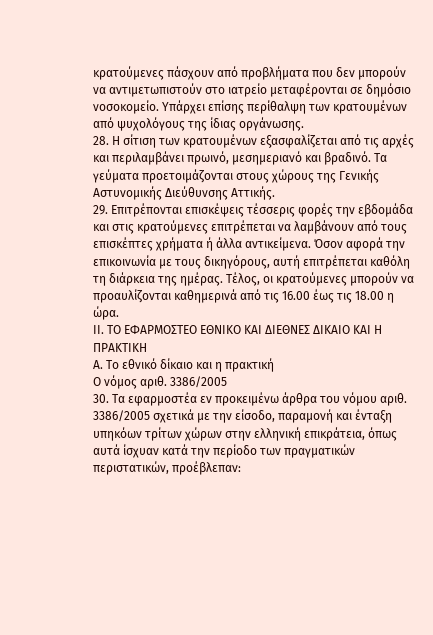κρατούμενες πάσχουν από προβλήματα που δεν μπορούν να αντιμετωπιστούν στο ιατρείο μεταφέρονται σε δημόσιο νοσοκομείο. Υπάρχει επίσης περίθαλψη των κρατουμένων από ψυχολόγους της ίδιας οργάνωσης.
28. Η σίτιση των κρατουμένων εξασφαλίζεται από τις αρχές και περιλαμβάνει πρωινό, μεσημεριανό και βραδινό. Τα γεύματα προετοιμάζονται στους χώρους της Γενικής Αστυνομικής Διεύθυνσης Αττικής.
29. Επιτρέπονται επισκέψεις τέσσερις φορές την εβδομάδα και στις κρατούμενες επιτρέπεται να λαμβάνουν από τους επισκέπτες χρήματα ή άλλα αντικείμενα. Όσον αφορά την επικοινωνία με τους δικηγόρους, αυτή επιτρέπεται καθόλη τη διάρκεια της ημέρας. Τέλος, οι κρατούμενες μπορούν να προαυλίζονται καθημερινά από τις 16.00 έως τις 18.00 η ώρα.
ΙΙ. ΤΟ ΕΦΑΡΜΟΣΤΕΟ ΕΘΝΙΚΟ ΚΑΙ ΔΙΕΘΝΕΣ ΔΙΚΑΙΟ ΚΑΙ Η ΠΡΑΚΤΙΚΗ
Α. Το εθνικό δίκαιο και η πρακτική
Ο νόμος αριθ. 3386/2005
30. Τα εφαρμοστέα εν προκειμένω άρθρα του νόμου αριθ. 3386/2005 σχετικά με την είσοδο, παραμονή και ένταξη υπηκόων τρίτων χώρων στην ελληνική επικράτεια, όπως αυτά ίσχυαν κατά την περίοδο των πραγματικών περιστατικών, προέβλεπαν: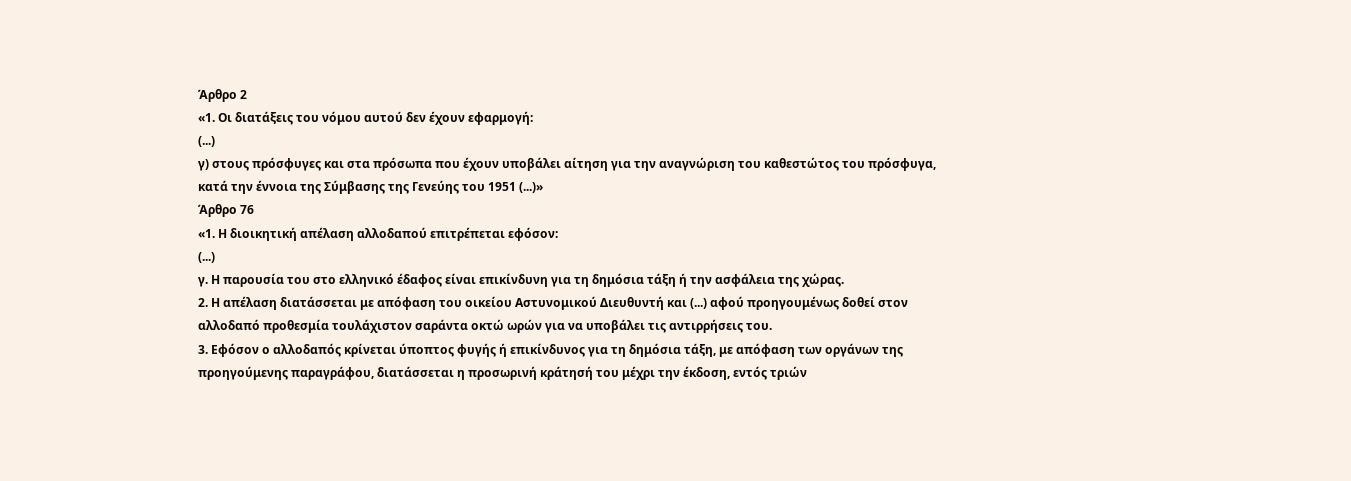Άρθρο 2
«1. Οι διατάξεις του νόμου αυτού δεν έχουν εφαρμογή:
(...)
γ) στους πρόσφυγες και στα πρόσωπα που έχουν υποβάλει αίτηση για την αναγνώριση του καθεστώτος του πρόσφυγα, κατά την έννοια της Σύμβασης της Γενεύης του 1951 (...)»
Άρθρο 76
«1. Η διοικητική απέλαση αλλοδαπού επιτρέπεται εφόσον:
(...)
γ. Η παρουσία του στο ελληνικό έδαφος είναι επικίνδυνη για τη δημόσια τάξη ή την ασφάλεια της χώρας.
2. Η απέλαση διατάσσεται με απόφαση του οικείου Αστυνομικού Διευθυντή και (...) αφού προηγουμένως δοθεί στον αλλοδαπό προθεσμία τουλάχιστον σαράντα οκτώ ωρών για να υποβάλει τις αντιρρήσεις του.
3. Εφόσον ο αλλοδαπός κρίνεται ύποπτος φυγής ή επικίνδυνος για τη δημόσια τάξη, με απόφαση των οργάνων της προηγούμενης παραγράφου, διατάσσεται η προσωρινή κράτησή του μέχρι την έκδοση, εντός τριών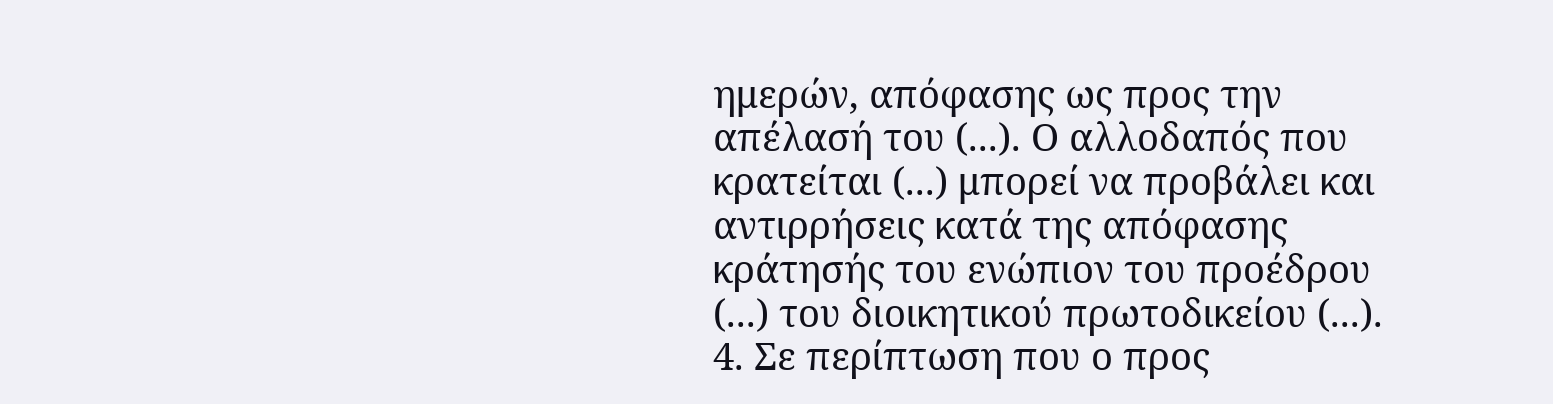ημερών, απόφασης ως προς την απέλασή του (...). Ο αλλοδαπός που κρατείται (...) μπορεί να προβάλει και αντιρρήσεις κατά της απόφασης κράτησής του ενώπιον του προέδρου (...) του διοικητικού πρωτοδικείου (...).
4. Σε περίπτωση που ο προς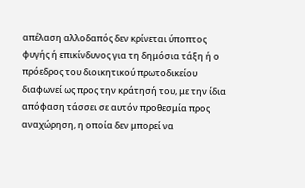απέλαση αλλοδαπός δεν κρίνεται ύποπτος φυγής ή επικίνδυνος για τη δημόσια τάξη ή ο πρόεδρος του διοικητικού πρωτοδικείου διαφωνεί ως προς την κράτησή του, με την ίδια απόφαση τάσσει σε αυτόν προθεσμία προς αναχώρηση, η οποία δεν μπορεί να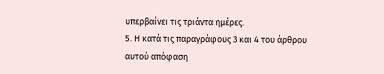υπερβαίνει τις τριάντα ημέρες.
5. Η κατά τις παραγράφους 3 και 4 του άρθρου αυτού απόφαση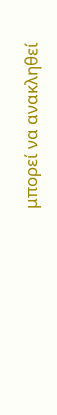μπορεί να ανακληθεί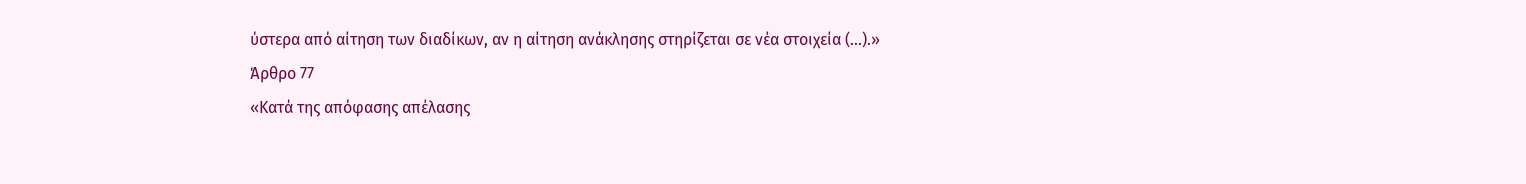ύστερα από αίτηση των διαδίκων, αν η αίτηση ανάκλησης στηρίζεται σε νέα στοιχεία (...).»
Άρθρο 77
«Κατά της απόφασης απέλασης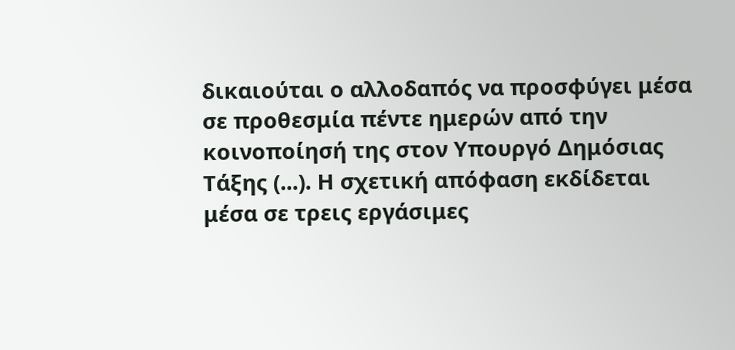δικαιούται ο αλλοδαπός να προσφύγει μέσα σε προθεσμία πέντε ημερών από την κοινοποίησή της στον Υπουργό Δημόσιας Τάξης (...). Η σχετική απόφαση εκδίδεται μέσα σε τρεις εργάσιμες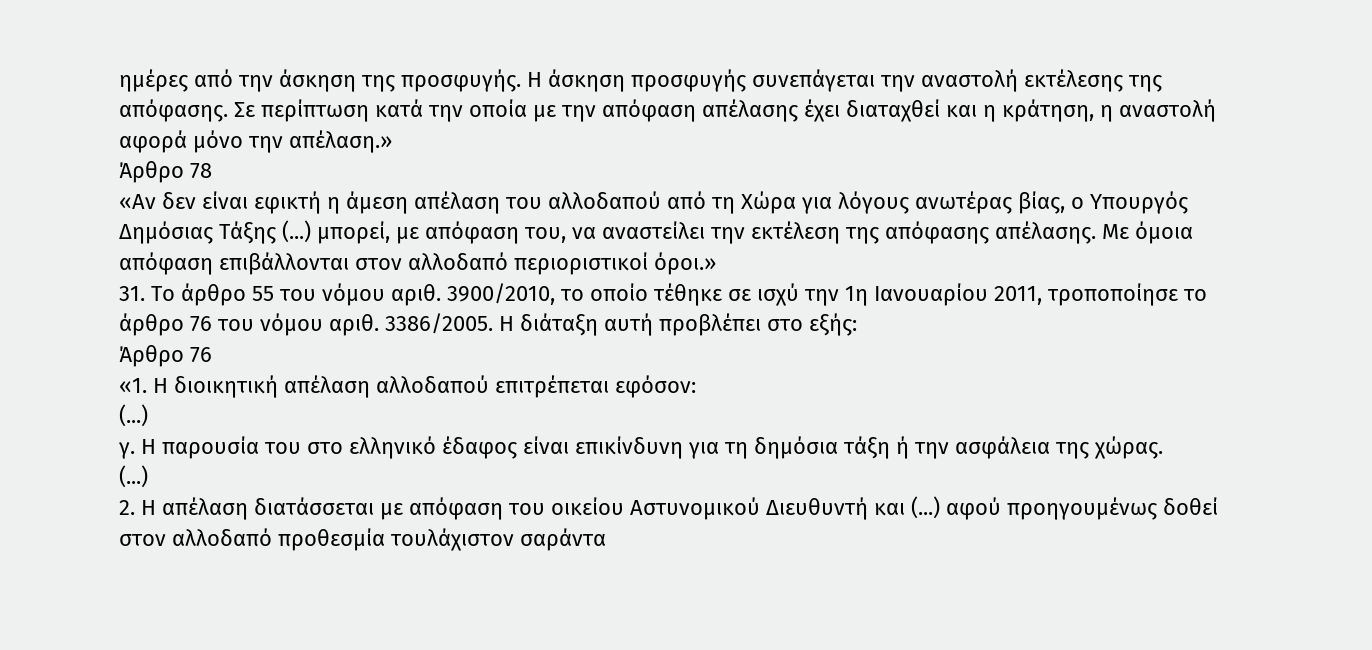ημέρες από την άσκηση της προσφυγής. Η άσκηση προσφυγής συνεπάγεται την αναστολή εκτέλεσης της απόφασης. Σε περίπτωση κατά την οποία με την απόφαση απέλασης έχει διαταχθεί και η κράτηση, η αναστολή αφορά μόνο την απέλαση.»
Άρθρο 78
«Αν δεν είναι εφικτή η άμεση απέλαση του αλλοδαπού από τη Χώρα για λόγους ανωτέρας βίας, ο Υπουργός Δημόσιας Τάξης (...) μπορεί, με απόφαση του, να αναστείλει την εκτέλεση της απόφασης απέλασης. Με όμοια απόφαση επιβάλλονται στον αλλοδαπό περιοριστικοί όροι.»
31. Το άρθρο 55 του νόμου αριθ. 3900/2010, το οποίο τέθηκε σε ισχύ την 1η Ιανουαρίου 2011, τροποποίησε το άρθρο 76 του νόμου αριθ. 3386/2005. Η διάταξη αυτή προβλέπει στο εξής:
Άρθρο 76
«1. Η διοικητική απέλαση αλλοδαπού επιτρέπεται εφόσον:
(...)
γ. Η παρουσία του στο ελληνικό έδαφος είναι επικίνδυνη για τη δημόσια τάξη ή την ασφάλεια της χώρας.
(...)
2. Η απέλαση διατάσσεται με απόφαση του οικείου Αστυνομικού Διευθυντή και (...) αφού προηγουμένως δοθεί στον αλλοδαπό προθεσμία τουλάχιστον σαράντα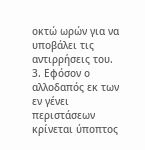οκτώ ωρών για να υποβάλει τις αντιρρήσεις του.
3. Εφόσον ο αλλοδαπός εκ των εν γένει περιστάσεων κρίνεται ύποπτος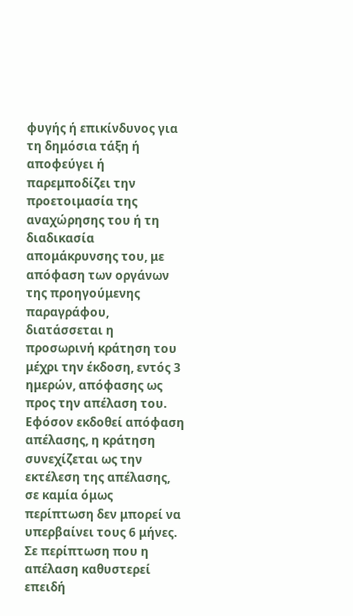φυγής ή επικίνδυνος για τη δημόσια τάξη ή αποφεύγει ή παρεμποδίζει την προετοιμασία της αναχώρησης του ή τη διαδικασία απομάκρυνσης του, με απόφαση των οργάνων της προηγούμενης παραγράφου, διατάσσεται η προσωρινή κράτηση του μέχρι την έκδοση, εντός 3 ημερών, απόφασης ως προς την απέλαση του. Εφόσον εκδοθεί απόφαση απέλασης, η κράτηση συνεχίζεται ως την εκτέλεση της απέλασης, σε καμία όμως περίπτωση δεν μπορεί να υπερβαίνει τους 6 μήνες. Σε περίπτωση που η απέλαση καθυστερεί επειδή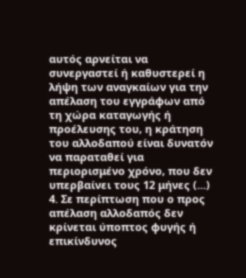αυτός αρνείται να συνεργαστεί ή καθυστερεί η λήψη των αναγκαίων για την απέλαση του εγγράφων από τη χώρα καταγωγής ή προέλευσης του, η κράτηση του αλλοδαπού είναι δυνατόν να παραταθεί για περιορισμένο χρόνο, που δεν υπερβαίνει τους 12 μήνες (...)
4. Σε περίπτωση που ο προς απέλαση αλλοδαπός δεν κρίνεται ύποπτος φυγής ή επικίνδυνος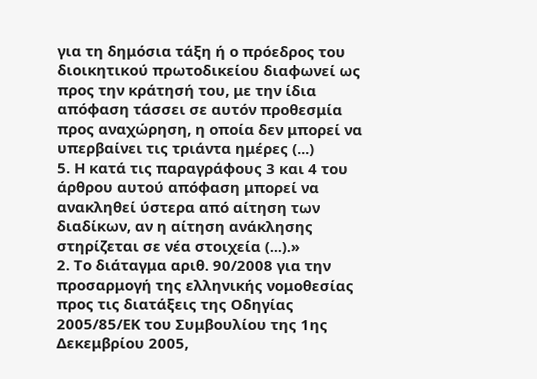για τη δημόσια τάξη ή ο πρόεδρος του διοικητικού πρωτοδικείου διαφωνεί ως προς την κράτησή του, με την ίδια απόφαση τάσσει σε αυτόν προθεσμία προς αναχώρηση, η οποία δεν μπορεί να υπερβαίνει τις τριάντα ημέρες (...)
5. Η κατά τις παραγράφους 3 και 4 του άρθρου αυτού απόφαση μπορεί να ανακληθεί ύστερα από αίτηση των διαδίκων, αν η αίτηση ανάκλησης στηρίζεται σε νέα στοιχεία (...).»
2. Το διάταγμα αριθ. 90/2008 για την προσαρμογή της ελληνικής νομοθεσίας προς τις διατάξεις της Οδηγίας 2005/85/ΕΚ του Συμβουλίου της 1ης Δεκεμβρίου 2005,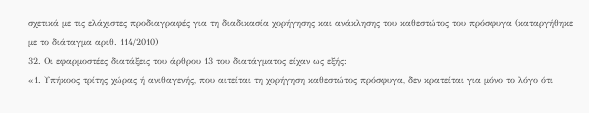σχετικά με τις ελάχιστες προδιαγραφές για τη διαδικασία χορήγησης και ανάκλησης του καθεστώτος του πρόσφυγα (καταργήθηκε με το διάταγμα αριθ. 114/2010)
32. Οι εφαρμοστέες διατάξεις του άρθρου 13 του διατάγματος είχαν ως εξής:
«1. Υπήκοος τρίτης χώρας ή ανιθαγενής, που αιτείται τη χορήγηση καθεστώτος πρόσφυγα, δεν κρατείται για μόνο το λόγο ότι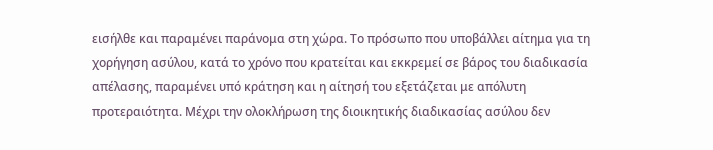εισήλθε και παραμένει παράνομα στη χώρα. Το πρόσωπο που υποβάλλει αίτημα για τη χορήγηση ασύλου, κατά το χρόνο που κρατείται και εκκρεμεί σε βάρος του διαδικασία απέλασης, παραμένει υπό κράτηση και η αίτησή του εξετάζεται με απόλυτη προτεραιότητα. Μέχρι την ολοκλήρωση της διοικητικής διαδικασίας ασύλου δεν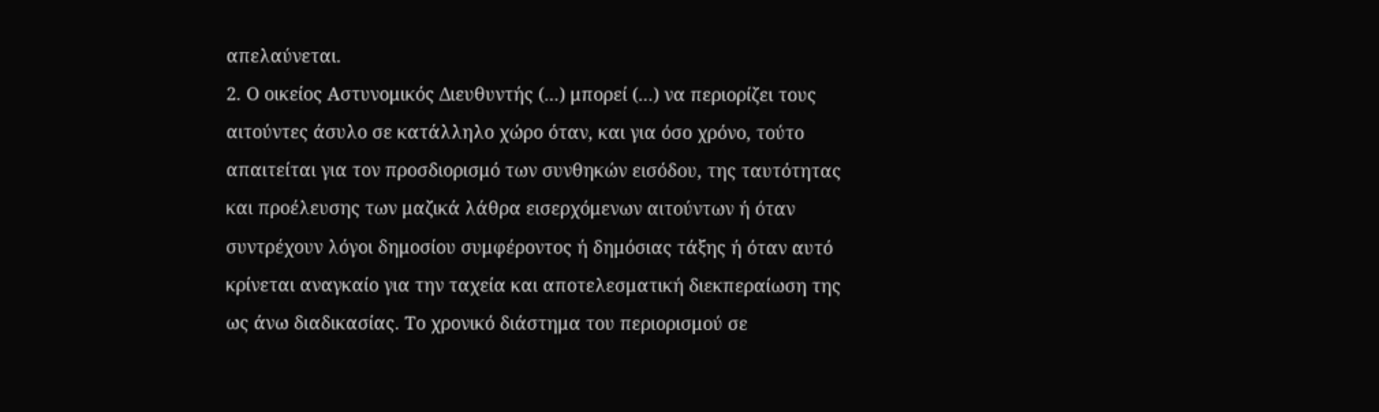απελαύνεται.
2. Ο οικείος Αστυνομικός Διευθυντής (...) μπορεί (...) να περιορίζει τους αιτούντες άσυλο σε κατάλληλο χώρο όταν, και για όσο χρόνο, τούτο απαιτείται για τον προσδιορισμό των συνθηκών εισόδου, της ταυτότητας και προέλευσης των μαζικά λάθρα εισερχόμενων αιτούντων ή όταν συντρέχουν λόγοι δημοσίου συμφέροντος ή δημόσιας τάξης ή όταν αυτό κρίνεται αναγκαίο για την ταχεία και αποτελεσματική διεκπεραίωση της ως άνω διαδικασίας. Το χρονικό διάστημα του περιορισμού σε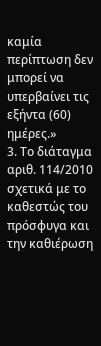καμία περίπτωση δεν μπορεί να υπερβαίνει τις εξήντα (60) ημέρες.»
3. Το διάταγμα αριθ. 114/2010 σχετικά με το καθεστώς του πρόσφυγα και την καθιέρωση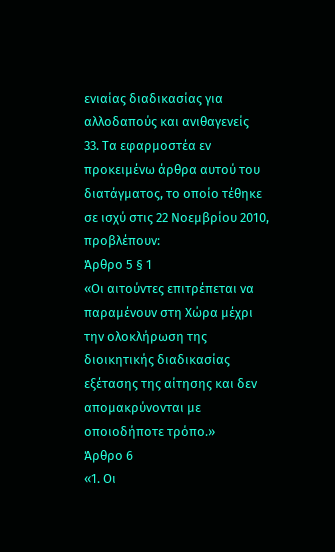ενιαίας διαδικασίας για αλλοδαπούς και ανιθαγενείς
33. Τα εφαρμοστέα εν προκειμένω άρθρα αυτού του διατάγματος, το οποίο τέθηκε σε ισχύ στις 22 Νοεμβρίου 2010, προβλέπουν:
Άρθρο 5 § 1
«Οι αιτούντες επιτρέπεται να παραμένουν στη Χώρα μέχρι την ολοκλήρωση της διοικητικής διαδικασίας εξέτασης της αίτησης και δεν απομακρύνονται με οποιοδήποτε τρόπο.»
Άρθρο 6
«1. Οι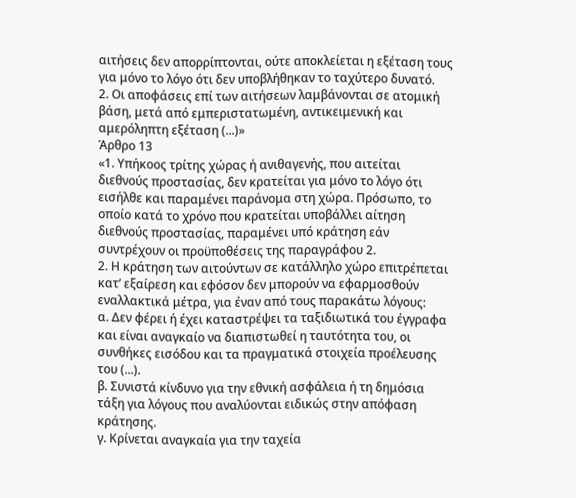αιτήσεις δεν απορρίπτονται, ούτε αποκλείεται η εξέταση τους για μόνο το λόγο ότι δεν υποβλήθηκαν το ταχύτερο δυνατό.
2. Οι αποφάσεις επί των αιτήσεων λαμβάνονται σε ατομική βάση, μετά από εμπεριστατωμένη, αντικειμενική και αμερόληπτη εξέταση (...)»
Άρθρο 13
«1. Υπήκοος τρίτης χώρας ή ανιθαγενής, που αιτείται διεθνούς προστασίας, δεν κρατείται για μόνο το λόγο ότι εισήλθε και παραμένει παράνομα στη χώρα. Πρόσωπο, το οποίο κατά το χρόνο που κρατείται υποβάλλει αίτηση διεθνούς προστασίας, παραμένει υπό κράτηση εάν συντρέχουν οι προϋποθέσεις της παραγράφου 2.
2. Η κράτηση των αιτούντων σε κατάλληλο χώρο επιτρέπεται κατ’ εξαίρεση και εφόσον δεν μπορούν να εφαρμοσθούν εναλλακτικά μέτρα, για έναν από τους παρακάτω λόγους:
α. Δεν φέρει ή έχει καταστρέψει τα ταξιδιωτικά του έγγραφα και είναι αναγκαίο να διαπιστωθεί η ταυτότητα του, οι συνθήκες εισόδου και τα πραγματικά στοιχεία προέλευσης του (...).
β. Συνιστά κίνδυνο για την εθνική ασφάλεια ή τη δημόσια τάξη για λόγους που αναλύονται ειδικώς στην απόφαση κράτησης.
γ. Κρίνεται αναγκαία για την ταχεία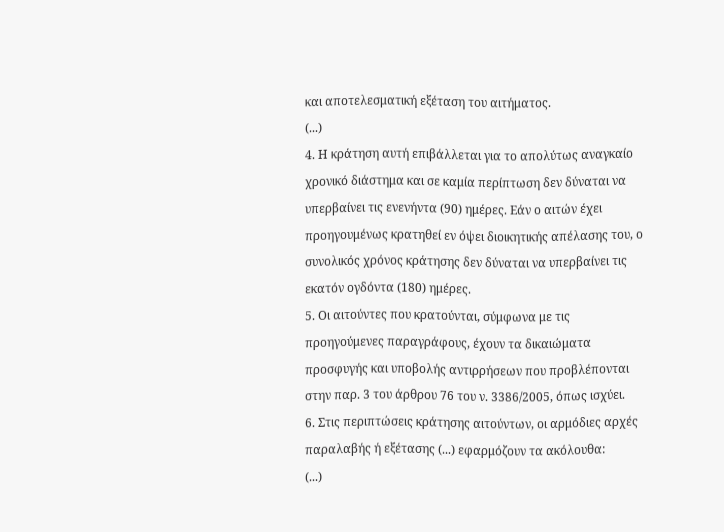και αποτελεσματική εξέταση του αιτήματος.
(...)
4. Η κράτηση αυτή επιβάλλεται για το απολύτως αναγκαίο χρονικό διάστημα και σε καμία περίπτωση δεν δύναται να υπερβαίνει τις ενενήντα (90) ημέρες. Εάν ο αιτών έχει προηγουμένως κρατηθεί εν όψει διοικητικής απέλασης του, ο συνολικός χρόνος κράτησης δεν δύναται να υπερβαίνει τις εκατόν ογδόντα (180) ημέρες.
5. Οι αιτούντες που κρατούνται, σύμφωνα με τις προηγούμενες παραγράφους, έχουν τα δικαιώματα προσφυγής και υποβολής αντιρρήσεων που προβλέπονται στην παρ. 3 του άρθρου 76 του ν. 3386/2005, όπως ισχύει.
6. Στις περιπτώσεις κράτησης αιτούντων, οι αρμόδιες αρχές παραλαβής ή εξέτασης (...) εφαρμόζουν τα ακόλουθα:
(...)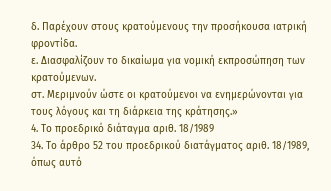δ. Παρέχουν στους κρατούμενους την προσήκουσα ιατρική φροντίδα.
ε. Διασφαλίζουν το δικαίωμα για νομική εκπροσώπηση των κρατούμενων.
στ. Μεριμνούν ώστε οι κρατούμενοι να ενημερώνονται για τους λόγους και τη διάρκεια της κράτησης.»
4. Το προεδρικό διάταγμα αριθ. 18/1989
34. Το άρθρο 52 του προεδρικού διατάγματος αριθ. 18/1989, όπως αυτό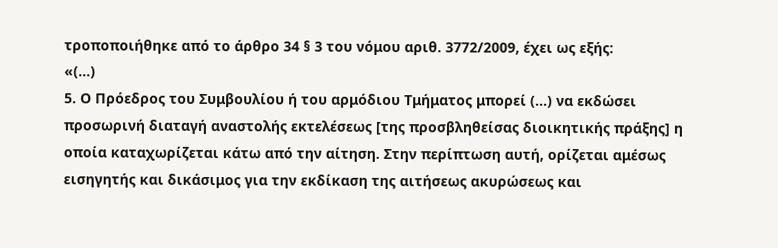τροποποιήθηκε από το άρθρο 34 § 3 του νόμου αριθ. 3772/2009, έχει ως εξής:
«(...)
5. Ο Πρόεδρος του Συμβουλίου ή του αρμόδιου Τμήματος μπορεί (...) να εκδώσει προσωρινή διαταγή αναστολής εκτελέσεως [της προσβληθείσας διοικητικής πράξης] η οποία καταχωρίζεται κάτω από την αίτηση. Στην περίπτωση αυτή, ορίζεται αμέσως εισηγητής και δικάσιμος για την εκδίκαση της αιτήσεως ακυρώσεως και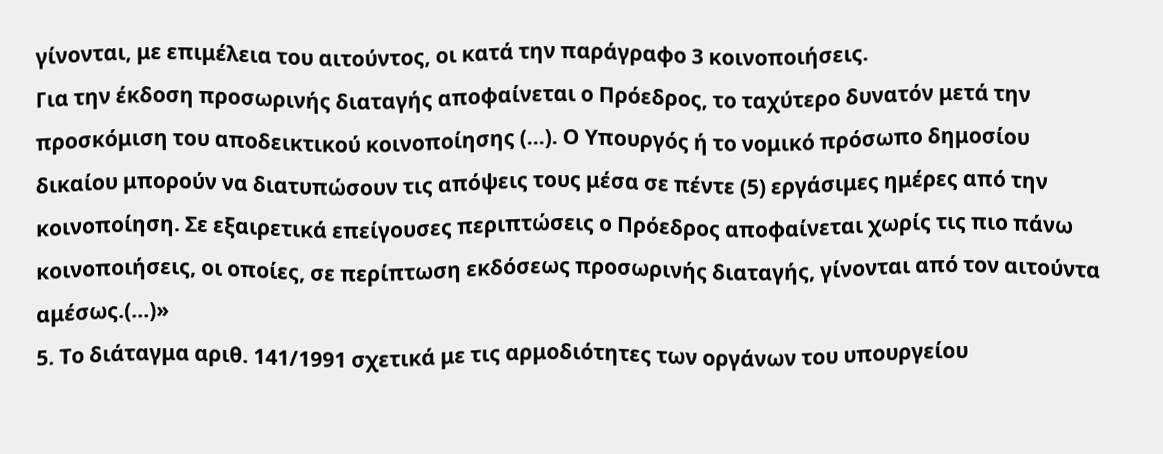γίνονται, με επιμέλεια του αιτούντος, οι κατά την παράγραφο 3 κοινοποιήσεις.
Για την έκδοση προσωρινής διαταγής αποφαίνεται ο Πρόεδρος, το ταχύτερο δυνατόν μετά την προσκόμιση του αποδεικτικού κοινοποίησης (...). Ο Υπουργός ή το νομικό πρόσωπο δημοσίου δικαίου μπορούν να διατυπώσουν τις απόψεις τους μέσα σε πέντε (5) εργάσιμες ημέρες από την κοινοποίηση. Σε εξαιρετικά επείγουσες περιπτώσεις ο Πρόεδρος αποφαίνεται χωρίς τις πιο πάνω κοινοποιήσεις, οι οποίες, σε περίπτωση εκδόσεως προσωρινής διαταγής, γίνονται από τον αιτούντα αμέσως.(...)»
5. Το διάταγμα αριθ. 141/1991 σχετικά με τις αρμοδιότητες των οργάνων του υπουργείου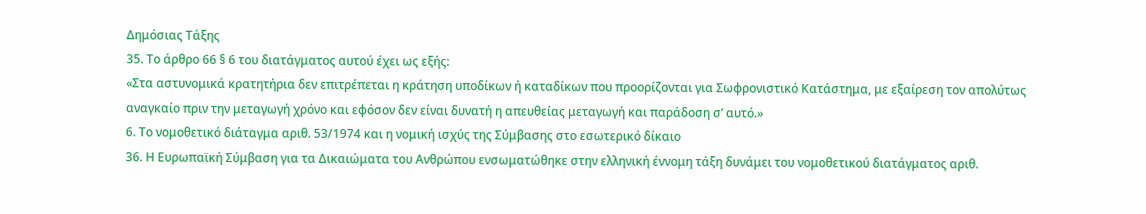Δημόσιας Τάξης
35. Το άρθρο 66 § 6 του διατάγματος αυτού έχει ως εξής:
«Στα αστυνομικά κρατητήρια δεν επιτρέπεται η κράτηση υποδίκων ή καταδίκων που προορίζονται για Σωφρονιστικό Κατάστημα, με εξαίρεση τον απολύτως αναγκαίο πριν την μεταγωγή χρόνο και εφόσον δεν είναι δυνατή η απευθείας μεταγωγή και παράδοση σ’ αυτό.»
6. Το νομοθετικό διάταγμα αριθ. 53/1974 και η νομική ισχύς της Σύμβασης στο εσωτερικό δίκαιο
36. Η Ευρωπαϊκή Σύμβαση για τα Δικαιώματα του Ανθρώπου ενσωματώθηκε στην ελληνική έννομη τάξη δυνάμει του νομοθετικού διατάγματος αριθ.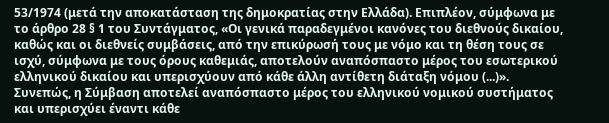53/1974 (μετά την αποκατάσταση της δημοκρατίας στην Ελλάδα). Επιπλέον, σύμφωνα με το άρθρο 28 § 1 του Συντάγματος, «Οι γενικά παραδεγμένοι κανόνες του διεθνούς δικαίου, καθώς και οι διεθνείς συμβάσεις, από την επικύρωσή τους με νόμο και τη θέση τους σε ισχύ, σύμφωνα με τους όρους καθεμιάς, αποτελούν αναπόσπαστο μέρος του εσωτερικού ελληνικού δικαίου και υπερισχύουν από κάθε άλλη αντίθετη διάταξη νόμου (...)». Συνεπώς, η Σύμβαση αποτελεί αναπόσπαστο μέρος του ελληνικού νομικού συστήματος και υπερισχύει έναντι κάθε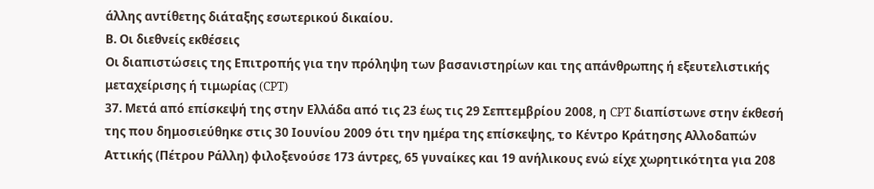άλλης αντίθετης διάταξης εσωτερικού δικαίου.
Β. Οι διεθνείς εκθέσεις
Οι διαπιστώσεις της Επιτροπής για την πρόληψη των βασανιστηρίων και της απάνθρωπης ή εξευτελιστικής μεταχείρισης ή τιμωρίας (CPT)
37. Μετά από επίσκεψή της στην Ελλάδα από τις 23 έως τις 29 Σεπτεμβρίου 2008, η CPT διαπίστωνε στην έκθεσή της που δημοσιεύθηκε στις 30 Ιουνίου 2009 ότι την ημέρα της επίσκεψης, το Κέντρο Κράτησης Αλλοδαπών Αττικής (Πέτρου Ράλλη) φιλοξενούσε 173 άντρες, 65 γυναίκες και 19 ανήλικους ενώ είχε χωρητικότητα για 208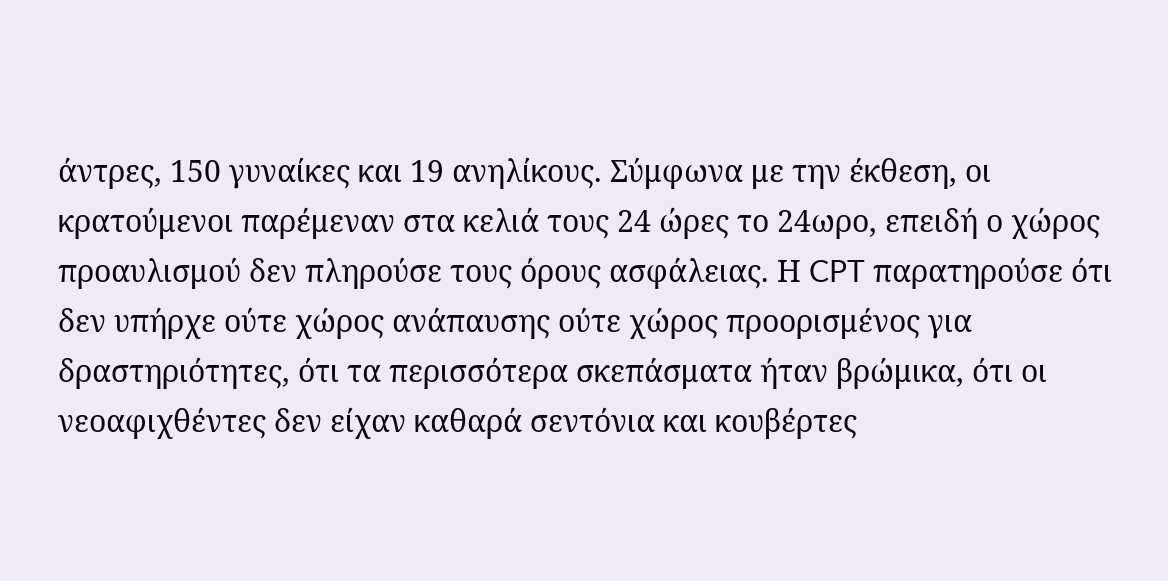άντρες, 150 γυναίκες και 19 ανηλίκους. Σύμφωνα με την έκθεση, οι κρατούμενοι παρέμεναν στα κελιά τους 24 ώρες το 24ωρο, επειδή ο χώρος προαυλισμού δεν πληρούσε τους όρους ασφάλειας. Η CPT παρατηρούσε ότι δεν υπήρχε ούτε χώρος ανάπαυσης ούτε χώρος προορισμένος για δραστηριότητες, ότι τα περισσότερα σκεπάσματα ήταν βρώμικα, ότι οι νεοαφιχθέντες δεν είχαν καθαρά σεντόνια και κουβέρτες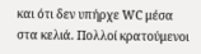και ότι δεν υπήρχε WC μέσα στα κελιά. Πολλοί κρατούμενοι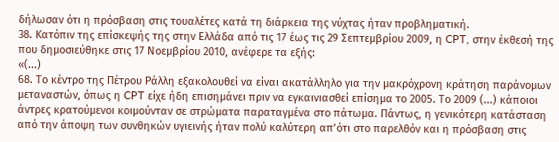δήλωσαν ότι η πρόσβαση στις τουαλέτες κατά τη διάρκεια της νύχτας ήταν προβληματική.
38. Κατόπιν της επίσκεψής της στην Ελλάδα από τις 17 έως τις 29 Σεπτεμβρίου 2009, η CPT, στην έκθεσή της που δημοσιεύθηκε στις 17 Νοεμβρίου 2010, ανέφερε τα εξής:
«(...)
68. Το κέντρο της Πέτρου Ράλλη εξακολουθεί να είναι ακατάλληλο για την μακρόχρονη κράτηση παράνομων μεταναστών, όπως η CPT είχε ήδη επισημάνει πριν να εγκαινιασθεί επίσημα το 2005. Το 2009 (...) κάποιοι άντρες κρατούμενοι κοιμούνταν σε στρώματα παραταγμένα στο πάτωμα. Πάντως, η γενικότερη κατάσταση από την άποψη των συνθηκών υγιεινής ήταν πολύ καλύτερη απ’ότι στο παρελθόν και η πρόσβαση στις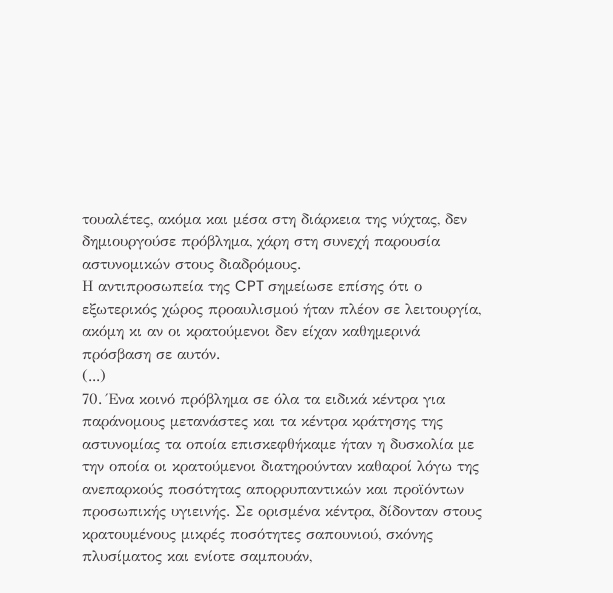τουαλέτες, ακόμα και μέσα στη διάρκεια της νύχτας, δεν δημιουργούσε πρόβλημα, χάρη στη συνεχή παρουσία αστυνομικών στους διαδρόμους.
Η αντιπροσωπεία της CPT σημείωσε επίσης ότι ο εξωτερικός χώρος προαυλισμού ήταν πλέον σε λειτουργία, ακόμη κι αν οι κρατούμενοι δεν είχαν καθημερινά πρόσβαση σε αυτόν.
(...)
70. Ένα κοινό πρόβλημα σε όλα τα ειδικά κέντρα για παράνομους μετανάστες και τα κέντρα κράτησης της αστυνομίας τα οποία επισκεφθήκαμε ήταν η δυσκολία με την οποία οι κρατούμενοι διατηρούνταν καθαροί λόγω της ανεπαρκούς ποσότητας απορρυπαντικών και προϊόντων προσωπικής υγιεινής. Σε ορισμένα κέντρα, δίδονταν στους κρατουμένους μικρές ποσότητες σαπουνιού, σκόνης πλυσίματος και ενίοτε σαμπουάν,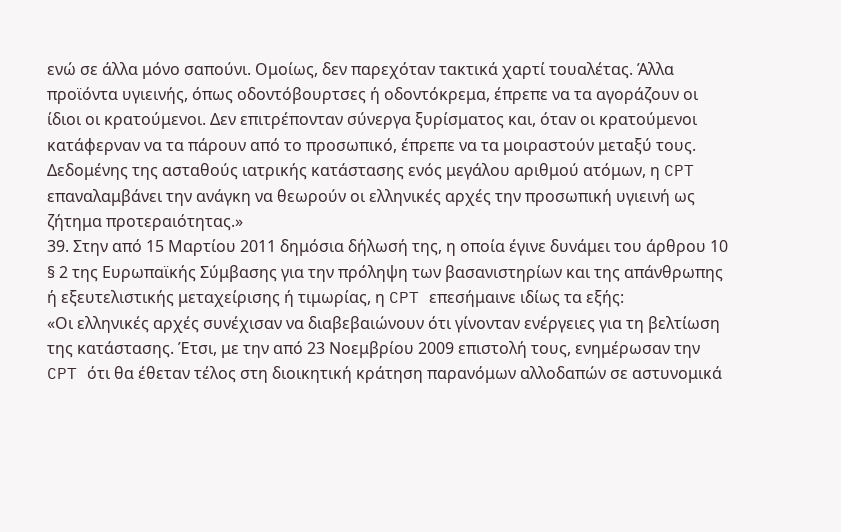ενώ σε άλλα μόνο σαπούνι. Ομοίως, δεν παρεχόταν τακτικά χαρτί τουαλέτας. Άλλα προϊόντα υγιεινής, όπως οδοντόβουρτσες ή οδοντόκρεμα, έπρεπε να τα αγοράζουν οι ίδιοι οι κρατούμενοι. Δεν επιτρέπονταν σύνεργα ξυρίσματος και, όταν οι κρατούμενοι κατάφερναν να τα πάρουν από το προσωπικό, έπρεπε να τα μοιραστούν μεταξύ τους.
Δεδομένης της ασταθούς ιατρικής κατάστασης ενός μεγάλου αριθμού ατόμων, η CPT επαναλαμβάνει την ανάγκη να θεωρούν οι ελληνικές αρχές την προσωπική υγιεινή ως ζήτημα προτεραιότητας.»
39. Στην από 15 Μαρτίου 2011 δημόσια δήλωσή της, η οποία έγινε δυνάμει του άρθρου 10 § 2 της Ευρωπαϊκής Σύμβασης για την πρόληψη των βασανιστηρίων και της απάνθρωπης ή εξευτελιστικής μεταχείρισης ή τιμωρίας, η CPT επεσήμαινε ιδίως τα εξής:
«Οι ελληνικές αρχές συνέχισαν να διαβεβαιώνουν ότι γίνονταν ενέργειες για τη βελτίωση της κατάστασης. Έτσι, με την από 23 Νοεμβρίου 2009 επιστολή τους, ενημέρωσαν την CPT ότι θα έθεταν τέλος στη διοικητική κράτηση παρανόμων αλλοδαπών σε αστυνομικά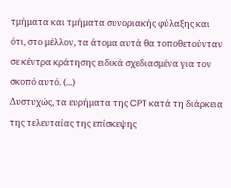τμήματα και τμήματα συνοριακής φύλαξης και ότι, στο μέλλον, τα άτομα αυτά θα τοποθετούνταν σε κέντρα κράτησης ειδικά σχεδιασμένα για τον σκοπό αυτό. (...)
Δυστυχώς, τα ευρήματα της CPT κατά τη διάρκεια της τελευταίας της επίσκεψης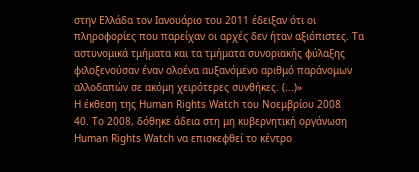στην Ελλάδα τον Ιανουάριο του 2011 έδειξαν ότι οι πληροφορίες που παρείχαν οι αρχές δεν ήταν αξιόπιστες. Τα αστυνομικά τμήματα και τα τμήματα συνοριακής φύλαξης φιλοξενούσαν έναν ολοένα αυξανόμενο αριθμό παράνομων αλλοδαπών σε ακόμη χειρότερες συνθήκες. (...)»
Η έκθεση της Human Rights Watch του Νοεμβρίου 2008
40. Το 2008, δόθηκε άδεια στη μη κυβερνητική οργάνωση Human Rights Watch να επισκεφθεί το κέντρο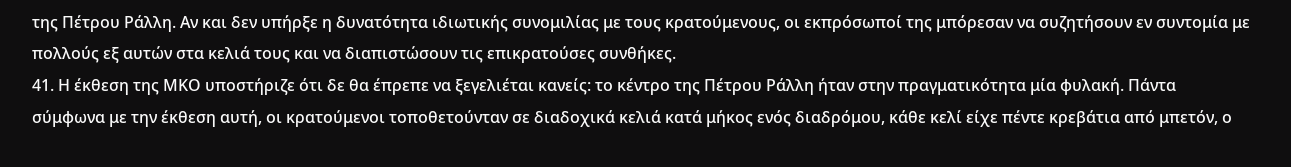της Πέτρου Ράλλη. Αν και δεν υπήρξε η δυνατότητα ιδιωτικής συνομιλίας με τους κρατούμενους, οι εκπρόσωποί της μπόρεσαν να συζητήσουν εν συντομία με πολλούς εξ αυτών στα κελιά τους και να διαπιστώσουν τις επικρατούσες συνθήκες.
41. Η έκθεση της ΜΚΟ υποστήριζε ότι δε θα έπρεπε να ξεγελιέται κανείς: το κέντρο της Πέτρου Ράλλη ήταν στην πραγματικότητα μία φυλακή. Πάντα σύμφωνα με την έκθεση αυτή, οι κρατούμενοι τοποθετούνταν σε διαδοχικά κελιά κατά μήκος ενός διαδρόμου, κάθε κελί είχε πέντε κρεβάτια από μπετόν, ο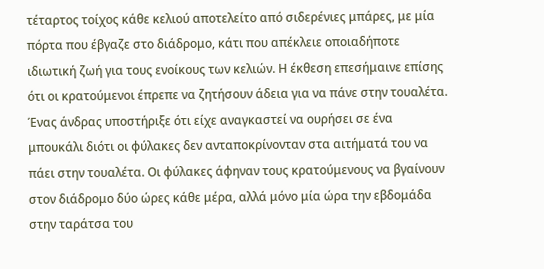τέταρτος τοίχος κάθε κελιού αποτελείτο από σιδερένιες μπάρες, με μία πόρτα που έβγαζε στο διάδρομο, κάτι που απέκλειε οποιαδήποτε ιδιωτική ζωή για τους ενοίκους των κελιών. Η έκθεση επεσήμαινε επίσης ότι οι κρατούμενοι έπρεπε να ζητήσουν άδεια για να πάνε στην τουαλέτα. Ένας άνδρας υποστήριξε ότι είχε αναγκαστεί να ουρήσει σε ένα μπουκάλι διότι οι φύλακες δεν ανταποκρίνονταν στα αιτήματά του να πάει στην τουαλέτα. Οι φύλακες άφηναν τους κρατούμενους να βγαίνουν στον διάδρομο δύο ώρες κάθε μέρα, αλλά μόνο μία ώρα την εβδομάδα στην ταράτσα του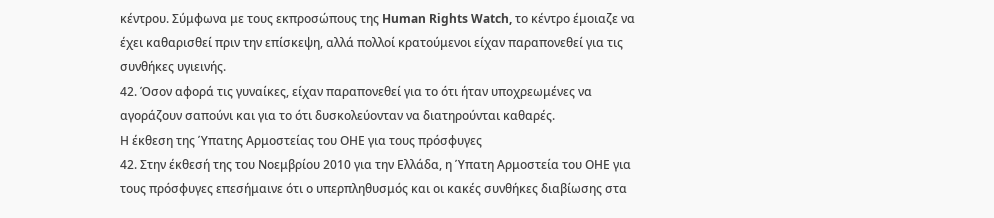κέντρου. Σύμφωνα με τους εκπροσώπους της Human Rights Watch, το κέντρο έμοιαζε να έχει καθαρισθεί πριν την επίσκεψη, αλλά πολλοί κρατούμενοι είχαν παραπονεθεί για τις συνθήκες υγιεινής.
42. Όσον αφορά τις γυναίκες, είχαν παραπονεθεί για το ότι ήταν υποχρεωμένες να αγοράζουν σαπούνι και για το ότι δυσκολεύονταν να διατηρούνται καθαρές.
Η έκθεση της Ύπατης Αρμοστείας του ΟΗΕ για τους πρόσφυγες
42. Στην έκθεσή της του Νοεμβρίου 2010 για την Ελλάδα, η Ύπατη Αρμοστεία του ΟΗΕ για τους πρόσφυγες επεσήμαινε ότι ο υπερπληθυσμός και οι κακές συνθήκες διαβίωσης στα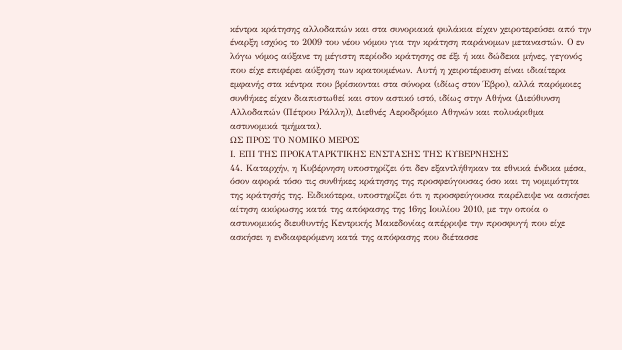κέντρα κράτησης αλλοδαπών και στα συνοριακά φυλάκια είχαν χειροτερεύσει από την έναρξη ισχύος το 2009 του νέου νόμου για την κράτηση παράνομων μεταναστών. Ο εν λόγω νόμος αύξανε τη μέγιστη περίοδο κράτησης σε έξι ή και δώδεκα μήνες, γεγονός που είχε επιφέρει αύξηση των κρατουμένων. Αυτή η χειροτέρευση είναι ιδιαίτερα εμφανής στα κέντρα που βρίσκονται στα σύνορα (ιδίως στον Έβρο), αλλά παρόμοιες συνθήκες είχαν διαπιστωθεί και στον αστικό ιστό, ιδίως στην Αθήνα (Διεύθυνση Αλλοδαπών (Πέτρου Ράλλη)), Διεθνές Αεροδρόμιο Αθηνών και πολυάριθμα αστυνομικά τμήματα).
ΩΣ ΠΡΟΣ ΤΟ ΝΟΜΙΚΟ ΜΕΡΟΣ
Ι. ΕΠΙ ΤΗΣ ΠΡΟΚΑΤΑΡΚΤΙΚΗΣ ΕΝΣΤΑΣΗΣ ΤΗΣ ΚΥΒΕΡΝΗΣΗΣ
44. Καταρχήν, η Κυβέρνηση υποστηρίζει ότι δεν εξαντλήθηκαν τα εθνικά ένδικα μέσα, όσον αφορά τόσο τις συνθήκες κράτησης της προσφεύγουσας όσο και τη νομιμότητα της κράτησής της. Ειδικότερα, υποστηρίζει ότι η προσφεύγουσα παρέλειψε να ασκήσει αίτηση ακύρωσης κατά της απόφασης της 16ης Ιουλίου 2010, με την οποία ο αστυνομικός διευθυντής Κεντρικής Μακεδονίας απέρριψε την προσφυγή που είχε ασκήσει η ενδιαφερόμενη κατά της απόφασης που διέτασσε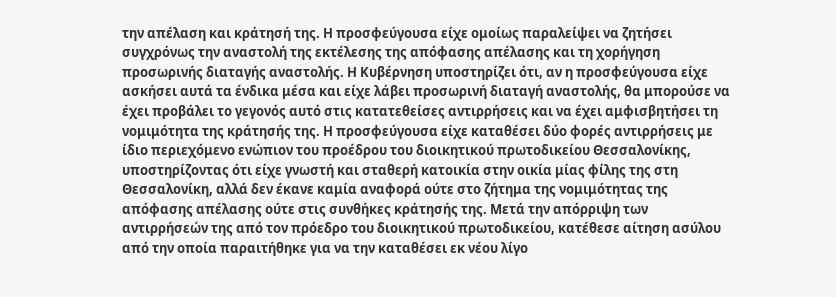την απέλαση και κράτησή της. Η προσφεύγουσα είχε ομοίως παραλείψει να ζητήσει συγχρόνως την αναστολή της εκτέλεσης της απόφασης απέλασης και τη χορήγηση προσωρινής διαταγής αναστολής. Η Κυβέρνηση υποστηρίζει ότι, αν η προσφεύγουσα είχε ασκήσει αυτά τα ένδικα μέσα και είχε λάβει προσωρινή διαταγή αναστολής, θα μπορούσε να έχει προβάλει το γεγονός αυτό στις κατατεθείσες αντιρρήσεις και να έχει αμφισβητήσει τη νομιμότητα της κράτησής της. Η προσφεύγουσα είχε καταθέσει δύο φορές αντιρρήσεις με ίδιο περιεχόμενο ενώπιον του προέδρου του διοικητικού πρωτοδικείου Θεσσαλονίκης, υποστηρίζοντας ότι είχε γνωστή και σταθερή κατοικία στην οικία μίας φίλης της στη Θεσσαλονίκη, αλλά δεν έκανε καμία αναφορά ούτε στο ζήτημα της νομιμότητας της απόφασης απέλασης ούτε στις συνθήκες κράτησής της. Μετά την απόρριψη των αντιρρήσεών της από τον πρόεδρο του διοικητικού πρωτοδικείου, κατέθεσε αίτηση ασύλου από την οποία παραιτήθηκε για να την καταθέσει εκ νέου λίγο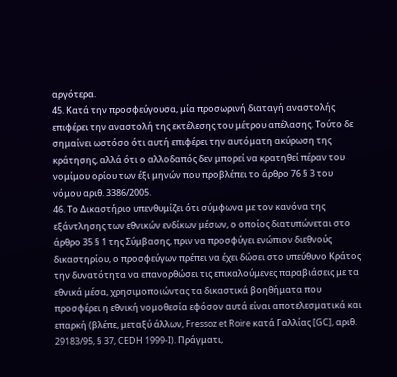αργότερα.
45. Κατά την προσφεύγουσα, μία προσωρινή διαταγή αναστολής επιφέρει την αναστολή της εκτέλεσης του μέτρου απέλασης. Τούτο δε σημαίνει ωστόσο ότι αυτή επιφέρει την αυτόματη ακύρωση της κράτησης, αλλά ότι ο αλλοδαπός δεν μπορεί να κρατηθεί πέραν του νομίμου ορίου των έξι μηνών που προβλέπει το άρθρο 76 § 3 του νόμου αριθ. 3386/2005.
46. Το Δικαστήριο υπενθυμίζει ότι σύμφωνα με τον κανόνα της εξάντλησης των εθνικών ενδίκων μέσων, ο οποίος διατυπώνεται στο άρθρο 35 § 1 της Σύμβασης, πριν να προσφύγει ενώπιον διεθνούς δικαστηρίου, ο προσφεύγων πρέπει να έχει δώσει στο υπεύθυνο Κράτος την δυνατότητα να επανορθώσει τις επικαλούμενες παραβιάσεις με τα εθνικά μέσα, χρησιμοποιώντας τα δικαστικά βοηθήματα που προσφέρει η εθνική νομοθεσία εφόσον αυτά είναι αποτελεσματικά και επαρκή (βλέπε, μεταξύ άλλων, Fressoz et Roire κατά Γαλλίας [GC], αριθ. 29183/95, § 37, CEDH 1999-I). Πράγματι,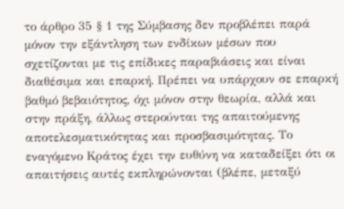το άρθρο 35 § 1 της Σύμβασης δεν προβλέπει παρά μόνον την εξάντληση των ενδίκων μέσων που σχετίζονται με τις επίδικες παραβιάσεις και είναι διαθέσιμα και επαρκή. Πρέπει να υπάρχουν σε επαρκή βαθμό βεβαιότητος, όχι μόνον στην θεωρία, αλλά και στην πράξη, άλλως στερούνται της απαιτούμενης αποτελεσματικότητας και προσβασιμότητας. Το εναγόμενο Κράτος έχει την ευθύνη να καταδείξει ότι οι απαιτήσεις αυτές εκπληρώνονται (βλέπε, μεταξύ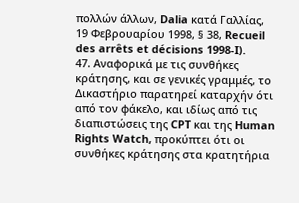πολλών άλλων, Dalia κατά Γαλλίας, 19 Φεβρουαρίου 1998, § 38, Recueil des arrêts et décisions 1998-I).
47. Αναφορικά με τις συνθήκες κράτησης, και σε γενικές γραμμές, το Δικαστήριο παρατηρεί καταρχήν ότι από τον φάκελο, και ιδίως από τις διαπιστώσεις της CPT και της Human Rights Watch, προκύπτει ότι οι συνθήκες κράτησης στα κρατητήρια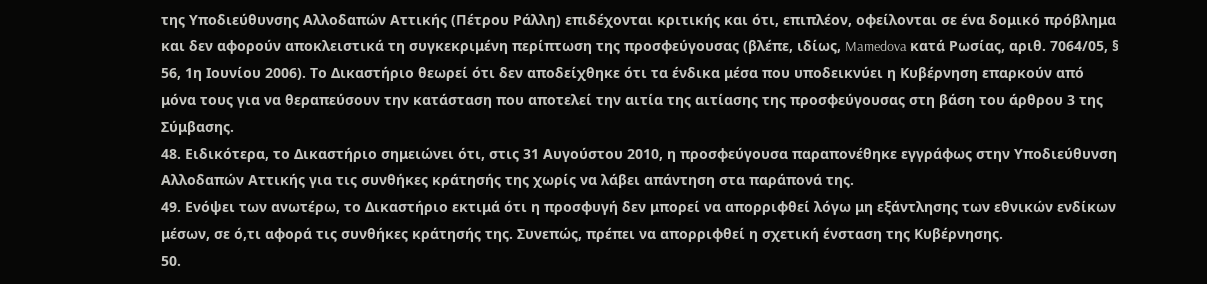της Υποδιεύθυνσης Αλλοδαπών Αττικής (Πέτρου Ράλλη) επιδέχονται κριτικής και ότι, επιπλέον, οφείλονται σε ένα δομικό πρόβλημα και δεν αφορούν αποκλειστικά τη συγκεκριμένη περίπτωση της προσφεύγουσας (βλέπε, ιδίως, Mamedova κατά Ρωσίας, αριθ. 7064/05, § 56, 1η Ιουνίου 2006). Το Δικαστήριο θεωρεί ότι δεν αποδείχθηκε ότι τα ένδικα μέσα που υποδεικνύει η Κυβέρνηση επαρκούν από μόνα τους για να θεραπεύσουν την κατάσταση που αποτελεί την αιτία της αιτίασης της προσφεύγουσας στη βάση του άρθρου 3 της Σύμβασης.
48. Ειδικότερα, το Δικαστήριο σημειώνει ότι, στις 31 Αυγούστου 2010, η προσφεύγουσα παραπονέθηκε εγγράφως στην Υποδιεύθυνση Αλλοδαπών Αττικής για τις συνθήκες κράτησής της χωρίς να λάβει απάντηση στα παράπονά της.
49. Ενόψει των ανωτέρω, το Δικαστήριο εκτιμά ότι η προσφυγή δεν μπορεί να απορριφθεί λόγω μη εξάντλησης των εθνικών ενδίκων μέσων, σε ό,τι αφορά τις συνθήκες κράτησής της. Συνεπώς, πρέπει να απορριφθεί η σχετική ένσταση της Κυβέρνησης.
50.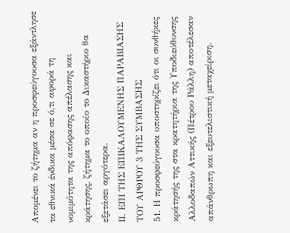Απομένει το ζήτημα αν η προσφεύγουσα εξάντλησε τα εθνικά ένδικα μέσα σε ό,τι αφορά τη νομιμότητα της απόφασης απέλασης και κράτησης, ζήτημα το οποίο το Δικαστήριο θα εξετάσει αργότερα.
ΙΙ. ΕΠΙ ΤΗΣ ΕΠΙΚΑΛΟΥΜΕΝΗΣ ΠΑΡΑΒΙΑΣΗΣ ΤΟΥ ΑΡΘΡΟΥ 3 ΤΗΣ ΣΥΜΒΑΣΗΣ
51. Η προσφεύγουσα υποστηρίζει ότι οι συνθήκες κράτησής της στα κρατητήρια της Υποδιεύθυνσης Αλλοδαπών Αττικής (Πέτρου Ράλλη) αποτέλεσαν απάνθρωπη και εξευτελιστική μεταχείριση.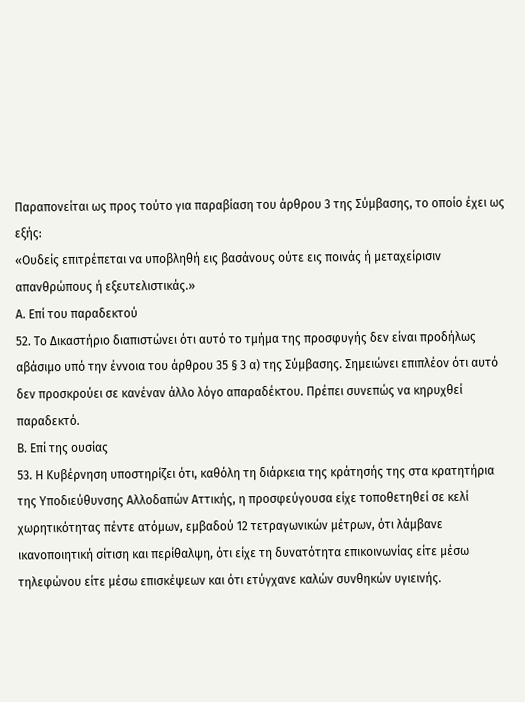Παραπονείται ως προς τούτο για παραβίαση του άρθρου 3 της Σύμβασης, το οποίο έχει ως εξής:
«Ουδείς επιτρέπεται να υποβληθή εις βασάνους ούτε εις ποινάς ή μεταχείρισιν απανθρώπους ή εξευτελιστικάς.»
Α. Επί του παραδεκτού
52. Το Δικαστήριο διαπιστώνει ότι αυτό το τμήμα της προσφυγής δεν είναι προδήλως αβάσιμο υπό την έννοια του άρθρου 35 § 3 α) της Σύμβασης. Σημειώνει επιπλέον ότι αυτό δεν προσκρούει σε κανέναν άλλο λόγο απαραδέκτου. Πρέπει συνεπώς να κηρυχθεί παραδεκτό.
Β. Επί της ουσίας
53. Η Κυβέρνηση υποστηρίζει ότι, καθόλη τη διάρκεια της κράτησής της στα κρατητήρια της Υποδιεύθυνσης Αλλοδαπών Αττικής, η προσφεύγουσα είχε τοποθετηθεί σε κελί χωρητικότητας πέντε ατόμων, εμβαδού 12 τετραγωνικών μέτρων, ότι λάμβανε ικανοποιητική σίτιση και περίθαλψη, ότι είχε τη δυνατότητα επικοινωνίας είτε μέσω τηλεφώνου είτε μέσω επισκέψεων και ότι ετύγχανε καλών συνθηκών υγιεινής.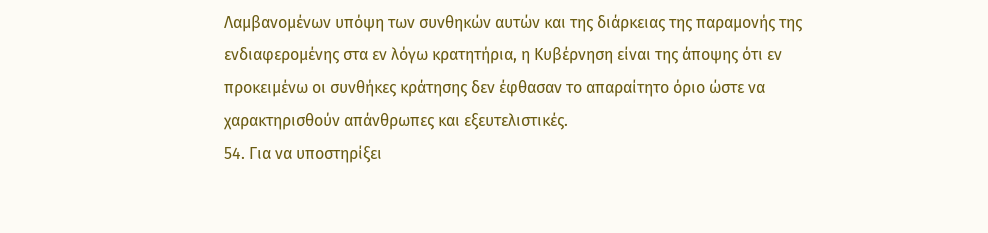Λαμβανομένων υπόψη των συνθηκών αυτών και της διάρκειας της παραμονής της ενδιαφερομένης στα εν λόγω κρατητήρια, η Κυβέρνηση είναι της άποψης ότι εν προκειμένω οι συνθήκες κράτησης δεν έφθασαν το απαραίτητο όριο ώστε να χαρακτηρισθούν απάνθρωπες και εξευτελιστικές.
54. Για να υποστηρίξει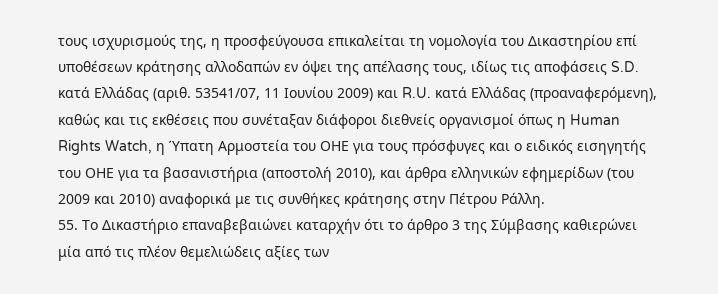τους ισχυρισμούς της, η προσφεύγουσα επικαλείται τη νομολογία του Δικαστηρίου επί υποθέσεων κράτησης αλλοδαπών εν όψει της απέλασης τους, ιδίως τις αποφάσεις S.D. κατά Ελλάδας (αριθ. 53541/07, 11 Ιουνίου 2009) και R.U. κατά Ελλάδας (προαναφερόμενη), καθώς και τις εκθέσεις που συνέταξαν διάφοροι διεθνείς οργανισμοί όπως η Human Rights Watch, η Ύπατη Αρμοστεία του ΟΗΕ για τους πρόσφυγες και ο ειδικός εισηγητής του ΟΗΕ για τα βασανιστήρια (αποστολή 2010), και άρθρα ελληνικών εφημερίδων (του 2009 και 2010) αναφορικά με τις συνθήκες κράτησης στην Πέτρου Ράλλη.
55. Το Δικαστήριο επαναβεβαιώνει καταρχήν ότι το άρθρο 3 της Σύμβασης καθιερώνει μία από τις πλέον θεμελιώδεις αξίες των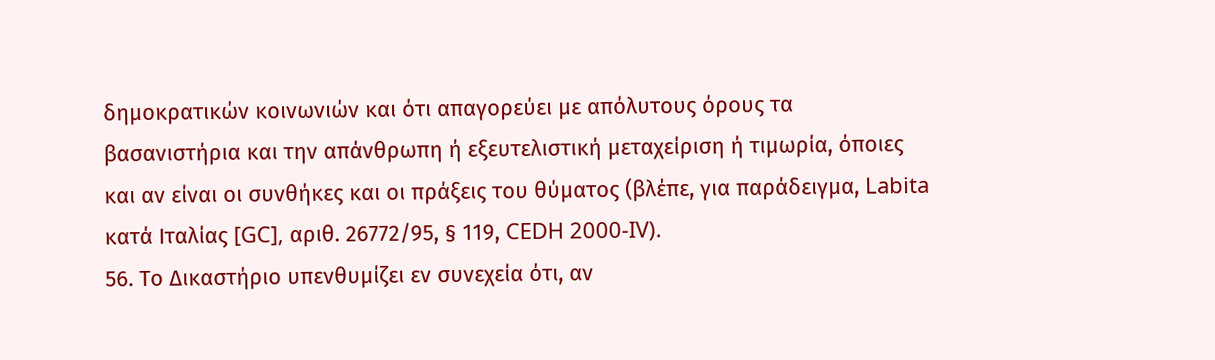δημοκρατικών κοινωνιών και ότι απαγορεύει με απόλυτους όρους τα βασανιστήρια και την απάνθρωπη ή εξευτελιστική μεταχείριση ή τιμωρία, όποιες και αν είναι οι συνθήκες και οι πράξεις του θύματος (βλέπε, για παράδειγμα, Labita κατά Ιταλίας [GC], αριθ. 26772/95, § 119, CEDH 2000-IV).
56. Το Δικαστήριο υπενθυμίζει εν συνεχεία ότι, αν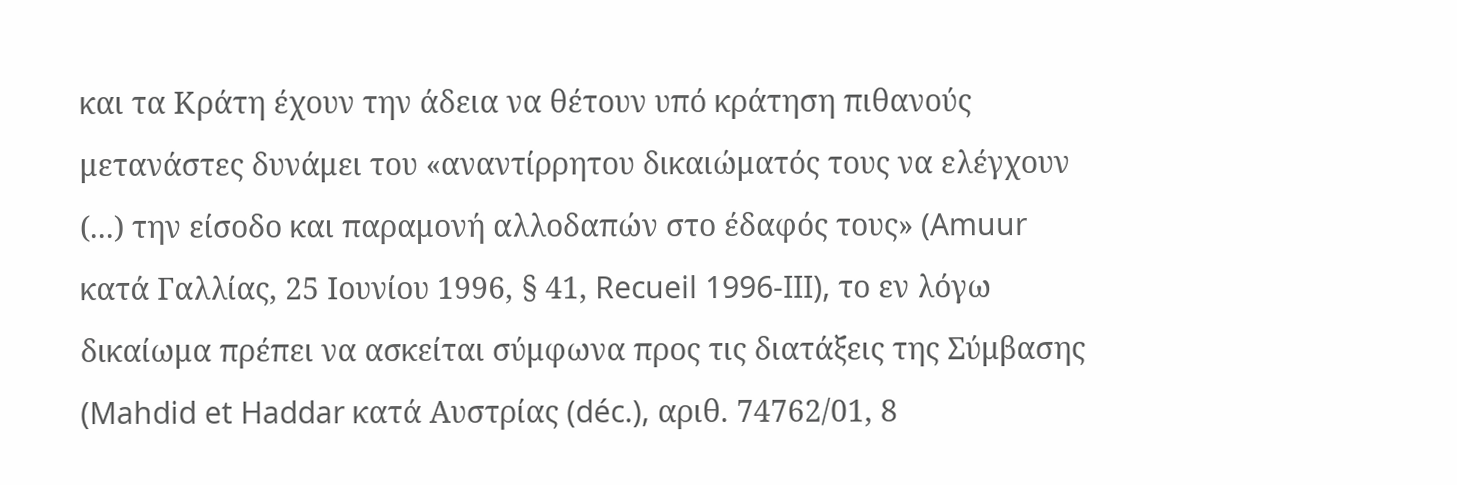και τα Κράτη έχουν την άδεια να θέτουν υπό κράτηση πιθανούς μετανάστες δυνάμει του «αναντίρρητου δικαιώματός τους να ελέγχουν (...) την είσοδο και παραμονή αλλοδαπών στο έδαφός τους» (Amuur κατά Γαλλίας, 25 Ιουνίου 1996, § 41, Recueil 1996-III), το εν λόγω δικαίωμα πρέπει να ασκείται σύμφωνα προς τις διατάξεις της Σύμβασης (Mahdid et Haddar κατά Αυστρίας (déc.), αριθ. 74762/01, 8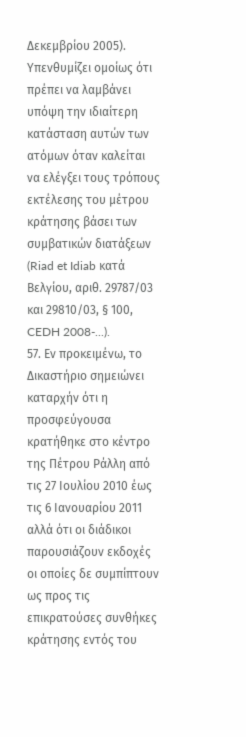Δεκεμβρίου 2005). Υπενθυμίζει ομοίως ότι πρέπει να λαμβάνει υπόψη την ιδιαίτερη κατάσταση αυτών των ατόμων όταν καλείται να ελέγξει τους τρόπους εκτέλεσης του μέτρου κράτησης βάσει των συμβατικών διατάξεων (Riad et Idiab κατά Βελγίου, αριθ. 29787/03 και 29810/03, § 100, CEDH 2008-...).
57. Εν προκειμένω, το Δικαστήριο σημειώνει καταρχήν ότι η προσφεύγουσα κρατήθηκε στο κέντρο της Πέτρου Ράλλη από τις 27 Ιουλίου 2010 έως τις 6 Ιανουαρίου 2011 αλλά ότι οι διάδικοι παρουσιάζουν εκδοχές οι οποίες δε συμπίπτουν ως προς τις επικρατούσες συνθήκες κράτησης εντός του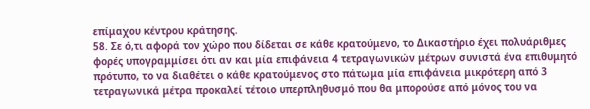επίμαχου κέντρου κράτησης.
58. Σε ό,τι αφορά τον χώρο που δίδεται σε κάθε κρατούμενο, το Δικαστήριο έχει πολυάριθμες φορές υπογραμμίσει ότι αν και μία επιφάνεια 4 τετραγωνικών μέτρων συνιστά ένα επιθυμητό πρότυπο, το να διαθέτει ο κάθε κρατούμενος στο πάτωμα μία επιφάνεια μικρότερη από 3 τετραγωνικά μέτρα προκαλεί τέτοιο υπερπληθυσμό που θα μπορούσε από μόνος του να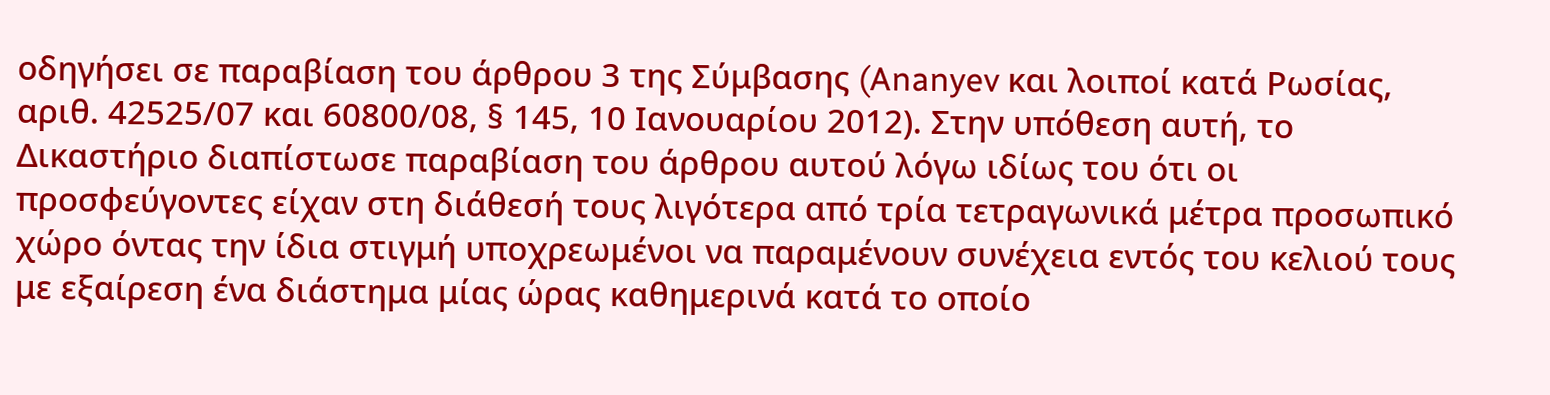οδηγήσει σε παραβίαση του άρθρου 3 της Σύμβασης (Ananyev και λοιποί κατά Ρωσίας, αριθ. 42525/07 και 60800/08, § 145, 10 Ιανουαρίου 2012). Στην υπόθεση αυτή, το Δικαστήριο διαπίστωσε παραβίαση του άρθρου αυτού λόγω ιδίως του ότι οι προσφεύγοντες είχαν στη διάθεσή τους λιγότερα από τρία τετραγωνικά μέτρα προσωπικό χώρο όντας την ίδια στιγμή υποχρεωμένοι να παραμένουν συνέχεια εντός του κελιού τους με εξαίρεση ένα διάστημα μίας ώρας καθημερινά κατά το οποίο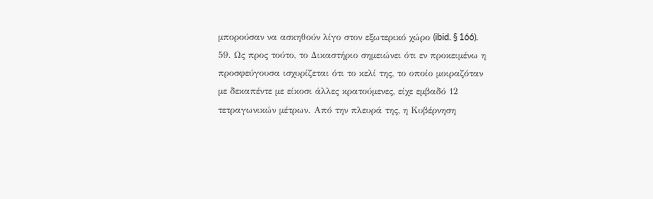μπορούσαν να ασκηθούν λίγο στον εξωτερικό χώρο (ibid. § 166).
59. Ως προς τούτο, το Δικαστήριο σημειώνει ότι εν προκειμένω η προσφεύγουσα ισχυρίζεται ότι το κελί της, το οποίο μοιραζόταν με δεκαπέντε με είκοσι άλλες κρατούμενες, είχε εμβαδό 12 τετραγωνικών μέτρων. Από την πλευρά της, η Κυβέρνηση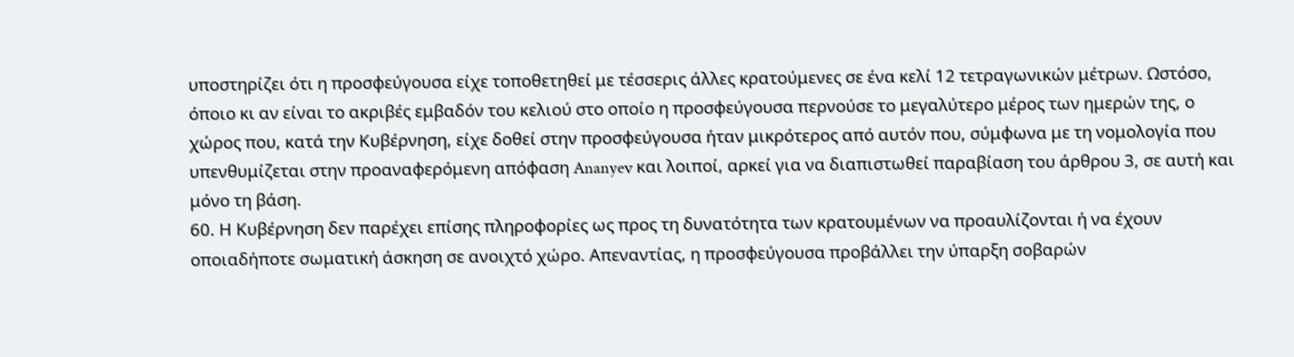υποστηρίζει ότι η προσφεύγουσα είχε τοποθετηθεί με τέσσερις άλλες κρατούμενες σε ένα κελί 12 τετραγωνικών μέτρων. Ωστόσο, όποιο κι αν είναι το ακριβές εμβαδόν του κελιού στο οποίο η προσφεύγουσα περνούσε το μεγαλύτερο μέρος των ημερών της, ο χώρος που, κατά την Κυβέρνηση, είχε δοθεί στην προσφεύγουσα ήταν μικρότερος από αυτόν που, σύμφωνα με τη νομολογία που υπενθυμίζεται στην προαναφερόμενη απόφαση Ananyev και λοιποί, αρκεί για να διαπιστωθεί παραβίαση του άρθρου 3, σε αυτή και μόνο τη βάση.
60. Η Κυβέρνηση δεν παρέχει επίσης πληροφορίες ως προς τη δυνατότητα των κρατουμένων να προαυλίζονται ή να έχουν οποιαδήποτε σωματική άσκηση σε ανοιχτό χώρο. Απεναντίας, η προσφεύγουσα προβάλλει την ύπαρξη σοβαρών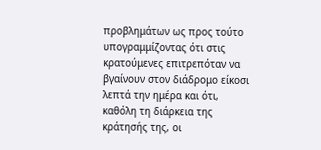προβλημάτων ως προς τούτο υπογραμμίζοντας ότι στις κρατούμενες επιτρεπόταν να βγαίνουν στον διάδρομο είκοσι λεπτά την ημέρα και ότι, καθόλη τη διάρκεια της κράτησής της, οι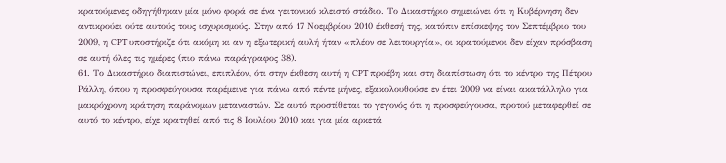κρατούμενες οδηγήθηκαν μία μόνο φορά σε ένα γειτονικό κλειστό στάδιο. Το Δικαστήριο σημειώνει ότι η Κυβέρνηση δεν αντικρούει ούτε αυτούς τους ισχυρισμούς. Στην από 17 Νοεμβρίου 2010 έκθεσή της, κατόπιν επίσκεψης τον Σεπτέμβριο του 2009, η CPT υποστήριζε ότι ακόμη κι αν η εξωτερική αυλή ήταν «πλέον σε λειτουργία», οι κρατούμενοι δεν είχαν πρόσβαση σε αυτή όλες τις ημέρες (πιο πάνω παράγραφος 38).
61. Το Δικαστήριο διαπιστώνει, επιπλέον, ότι στην έκθεση αυτή η CPT προέβη και στη διαπίστωση ότι το κέντρο της Πέτρου Ράλλη, όπου η προσφεύγουσα παρέμεινε για πάνω από πέντε μήνες, εξακολουθούσε εν έτει 2009 να είναι ακατάλληλο για μακρόχρονη κράτηση παράνομων μεταναστών. Σε αυτό προστίθεται το γεγονός ότι η προσφεύγουσα, προτού μεταφερθεί σε αυτό το κέντρο, είχε κρατηθεί από τις 8 Ιουλίου 2010 και για μία αρκετά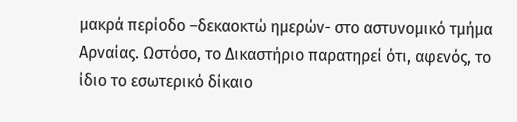μακρά περίοδο –δεκαοκτώ ημερών- στο αστυνομικό τμήμα Αρναίας. Ωστόσο, το Δικαστήριο παρατηρεί ότι, αφενός, το ίδιο το εσωτερικό δίκαιο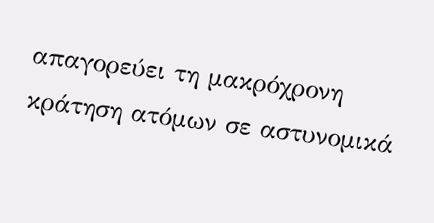απαγορεύει τη μακρόχρονη κράτηση ατόμων σε αστυνομικά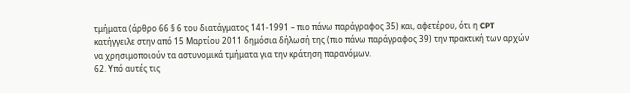τμήματα (άρθρο 66 § 6 του διατάγματος 141-1991 – πιο πάνω παράγραφος 35) και, αφετέρου, ότι η CPT κατήγγειλε στην από 15 Μαρτίου 2011 δημόσια δήλωσή της (πιο πάνω παράγραφος 39) την πρακτική των αρχών να χρησιμοποιούν τα αστυνομικά τμήματα για την κράτηση παρανόμων.
62. Υπό αυτές τις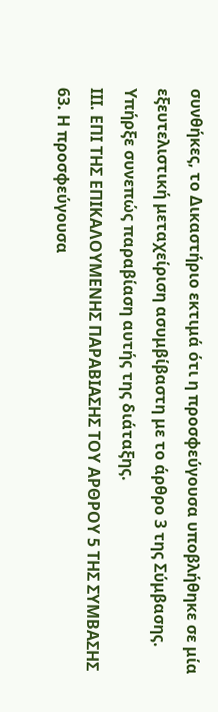συνθήκες, το Δικαστήριο εκτιμά ότι η προσφεύγουσα υποβλήθηκε σε μία εξευτελιστική μεταχείριση ασυμβίβαστη με το άρθρο 3 της Σύμβασης. Υπήρξε συνεπώς παραβίαση αυτής της διάταξης.
ΙΙΙ. ΕΠΙ ΤΗΣ ΕΠΙΚΑΛΟΥΜΕΝΗΣ ΠΑΡΑΒΙΑΣΗΣ ΤΟΥ ΑΡΘΡΟΥ 5 ΤΗΣ ΣΥΜΒΑΣΗΣ
63. Η προσφεύγουσα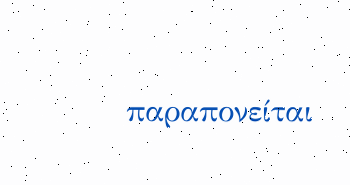παραπονείται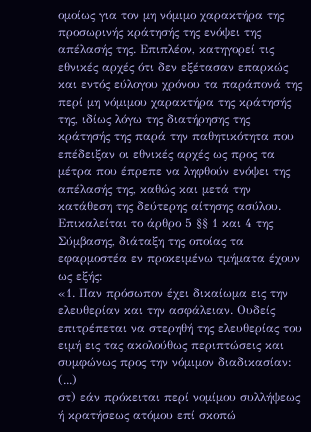ομοίως για τον μη νόμιμο χαρακτήρα της προσωρινής κράτησής της ενόψει της απέλασής της. Επιπλέον, κατηγορεί τις εθνικές αρχές ότι δεν εξέτασαν επαρκώς και εντός εύλογου χρόνου τα παράπονά της περί μη νόμιμου χαρακτήρα της κράτησής της, ιδίως λόγω της διατήρησης της κράτησής της παρά την παθητικότητα που επέδειξαν οι εθνικές αρχές ως προς τα μέτρα που έπρεπε να ληφθούν ενόψει της απέλασής της, καθώς και μετά την κατάθεση της δεύτερης αίτησης ασύλου. Επικαλείται το άρθρο 5 §§ 1 και 4 της Σύμβασης, διάταξη της οποίας τα εφαρμοστέα εν προκειμένω τμήματα έχουν ως εξής:
«1. Παν πρόσωπον έχει δικαίωμα εις την ελευθερίαν και την ασφάλειαν. Ουδείς επιτρέπεται να στερηθή της ελευθερίας του ειμή εις τας ακολούθως περιπτώσεις και συμφώνως προς την νόμιμον διαδικασίαν:
(...)
στ) εάν πρόκειται περί νομίμου συλλήψεως ή κρατήσεως ατόμου επί σκοπώ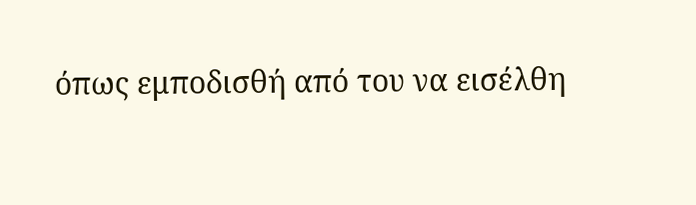όπως εμποδισθή από του να εισέλθη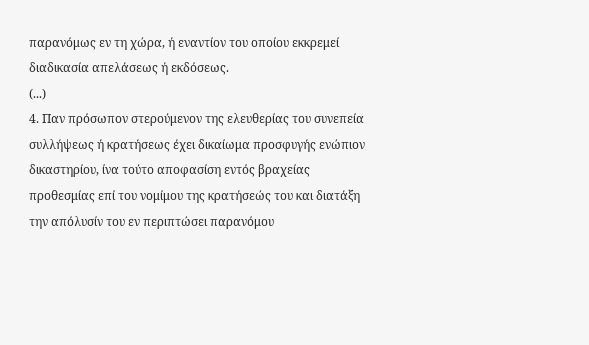παρανόμως εν τη χώρα, ή εναντίον του οποίου εκκρεμεί διαδικασία απελάσεως ή εκδόσεως.
(...)
4. Παν πρόσωπον στερούμενον της ελευθερίας του συνεπεία συλλήψεως ή κρατήσεως έχει δικαίωμα προσφυγής ενώπιον δικαστηρίου, ίνα τούτο αποφασίση εντός βραχείας προθεσμίας επί του νομίμου της κρατήσεώς του και διατάξη την απόλυσίν του εν περιπτώσει παρανόμου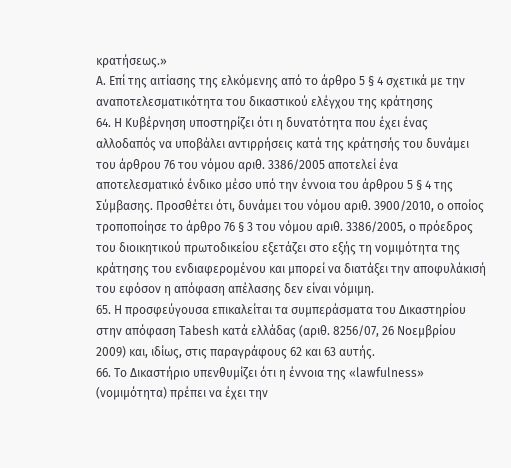κρατήσεως.»
Α. Επί της αιτίασης της ελκόμενης από το άρθρο 5 § 4 σχετικά με την αναποτελεσματικότητα του δικαστικού ελέγχου της κράτησης
64. Η Κυβέρνηση υποστηρίζει ότι η δυνατότητα που έχει ένας αλλοδαπός να υποβάλει αντιρρήσεις κατά της κράτησής του δυνάμει του άρθρου 76 του νόμου αριθ. 3386/2005 αποτελεί ένα αποτελεσματικό ένδικο μέσο υπό την έννοια του άρθρου 5 § 4 της Σύμβασης. Προσθέτει ότι, δυνάμει του νόμου αριθ. 3900/2010, ο οποίος τροποποίησε το άρθρο 76 § 3 του νόμου αριθ. 3386/2005, ο πρόεδρος του διοικητικού πρωτοδικείου εξετάζει στο εξής τη νομιμότητα της κράτησης του ενδιαφερομένου και μπορεί να διατάξει την αποφυλάκισή του εφόσον η απόφαση απέλασης δεν είναι νόμιμη.
65. Η προσφεύγουσα επικαλείται τα συμπεράσματα του Δικαστηρίου στην απόφαση Tabesh κατά ελλάδας (αριθ. 8256/07, 26 Νοεμβρίου 2009) και, ιδίως, στις παραγράφους 62 και 63 αυτής.
66. Το Δικαστήριο υπενθυμίζει ότι η έννοια της «lawfulness» (νομιμότητα) πρέπει να έχει την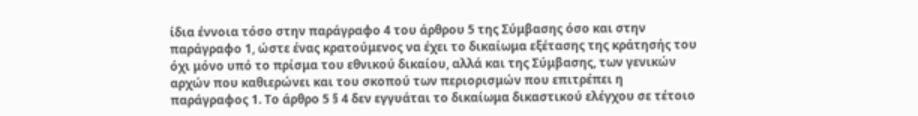ίδια έννοια τόσο στην παράγραφο 4 του άρθρου 5 της Σύμβασης όσο και στην παράγραφο 1, ώστε ένας κρατούμενος να έχει το δικαίωμα εξέτασης της κράτησής του όχι μόνο υπό το πρίσμα του εθνικού δικαίου, αλλά και της Σύμβασης, των γενικών αρχών που καθιερώνει και του σκοπού των περιορισμών που επιτρέπει η παράγραφος 1. Το άρθρο 5 § 4 δεν εγγυάται το δικαίωμα δικαστικού ελέγχου σε τέτοιο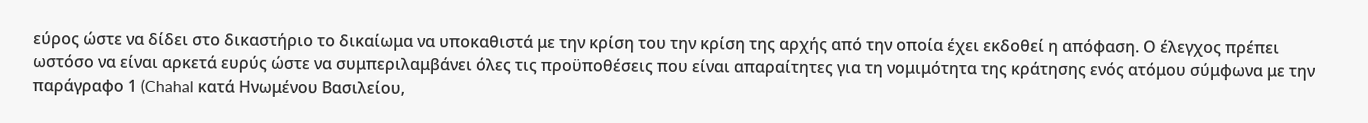εύρος ώστε να δίδει στο δικαστήριο το δικαίωμα να υποκαθιστά με την κρίση του την κρίση της αρχής από την οποία έχει εκδοθεί η απόφαση. Ο έλεγχος πρέπει ωστόσο να είναι αρκετά ευρύς ώστε να συμπεριλαμβάνει όλες τις προϋποθέσεις που είναι απαραίτητες για τη νομιμότητα της κράτησης ενός ατόμου σύμφωνα με την παράγραφο 1 (Chahal κατά Ηνωμένου Βασιλείου,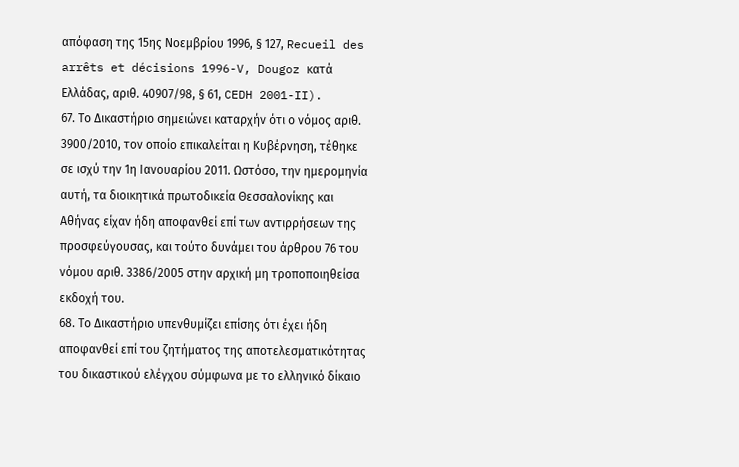απόφαση της 15ης Νοεμβρίου 1996, § 127, Recueil des arrêts et décisions 1996-V, Dougoz κατά Ελλάδας, αριθ. 40907/98, § 61, CEDH 2001-II).
67. Το Δικαστήριο σημειώνει καταρχήν ότι ο νόμος αριθ. 3900/2010, τον οποίο επικαλείται η Κυβέρνηση, τέθηκε σε ισχύ την 1η Ιανουαρίου 2011. Ωστόσο, την ημερομηνία αυτή, τα διοικητικά πρωτοδικεία Θεσσαλονίκης και Αθήνας είχαν ήδη αποφανθεί επί των αντιρρήσεων της προσφεύγουσας, και τούτο δυνάμει του άρθρου 76 του νόμου αριθ. 3386/2005 στην αρχική μη τροποποιηθείσα εκδοχή του.
68. Το Δικαστήριο υπενθυμίζει επίσης ότι έχει ήδη αποφανθεί επί του ζητήματος της αποτελεσματικότητας του δικαστικού ελέγχου σύμφωνα με το ελληνικό δίκαιο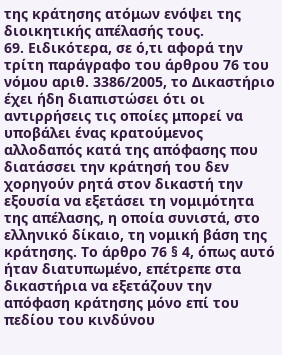της κράτησης ατόμων ενόψει της διοικητικής απέλασής τους.
69. Ειδικότερα, σε ό,τι αφορά την τρίτη παράγραφο του άρθρου 76 του νόμου αριθ. 3386/2005, το Δικαστήριο έχει ήδη διαπιστώσει ότι οι αντιρρήσεις τις οποίες μπορεί να υποβάλει ένας κρατούμενος αλλοδαπός κατά της απόφασης που διατάσσει την κράτησή του δεν χορηγούν ρητά στον δικαστή την εξουσία να εξετάσει τη νομιμότητα της απέλασης, η οποία συνιστά, στο ελληνικό δίκαιο, τη νομική βάση της κράτησης. Το άρθρο 76 § 4, όπως αυτό ήταν διατυπωμένο, επέτρεπε στα δικαστήρια να εξετάζουν την απόφαση κράτησης μόνο επί του πεδίου του κινδύνου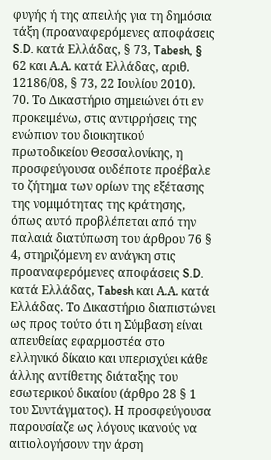φυγής ή της απειλής για τη δημόσια τάξη (προαναφερόμενες αποφάσεις S.D. κατά Ελλάδας, § 73, Tabesh, § 62 και Α.Α. κατά Ελλάδας, αριθ. 12186/08, § 73, 22 Ιουλίου 2010).
70. Το Δικαστήριο σημειώνει ότι εν προκειμένω, στις αντιρρήσεις της ενώπιον του διοικητικού πρωτοδικείου Θεσσαλονίκης, η προσφεύγουσα ουδέποτε προέβαλε το ζήτημα των ορίων της εξέτασης της νομιμότητας της κράτησης, όπως αυτό προβλέπεται από την παλαιά διατύπωση του άρθρου 76 § 4, στηριζόμενη εν ανάγκη στις προαναφερόμενες αποφάσεις S.D. κατά Ελλάδας, Tabesh και Α.Α. κατά Ελλάδας. Το Δικαστήριο διαπιστώνει ως προς τούτο ότι η Σύμβαση είναι απευθείας εφαρμοστέα στο ελληνικό δίκαιο και υπερισχύει κάθε άλλης αντίθετης διάταξης του εσωτερικού δικαίου (άρθρο 28 § 1 του Συντάγματος). Η προσφεύγουσα παρουσίαζε ως λόγους ικανούς να αιτιολογήσουν την άρση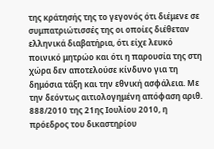της κράτησής της το γεγονός ότι διέμενε σε συμπατριώτισσές της οι οποίες διέθεταν ελληνικά διαβατήρια, ότι είχε λευκό ποινικό μητρώο και ότι η παρουσία της στη χώρα δεν αποτελούσε κίνδυνο για τη δημόσια τάξη και την εθνική ασφάλεια. Με την δεόντως αιτιολογημένη απόφαση αριθ. 888/2010 της 21ης Ιουλίου 2010, η πρόεδρος του δικαστηρίου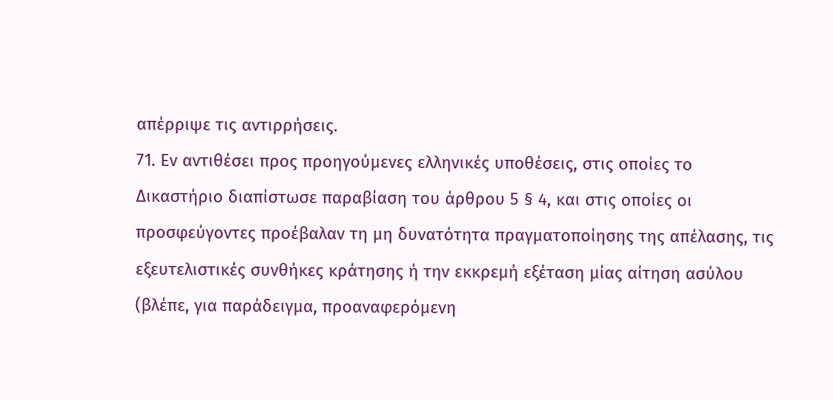απέρριψε τις αντιρρήσεις.
71. Εν αντιθέσει προς προηγούμενες ελληνικές υποθέσεις, στις οποίες το Δικαστήριο διαπίστωσε παραβίαση του άρθρου 5 § 4, και στις οποίες οι προσφεύγοντες προέβαλαν τη μη δυνατότητα πραγματοποίησης της απέλασης, τις εξευτελιστικές συνθήκες κράτησης ή την εκκρεμή εξέταση μίας αίτηση ασύλου (βλέπε, για παράδειγμα, προαναφερόμενη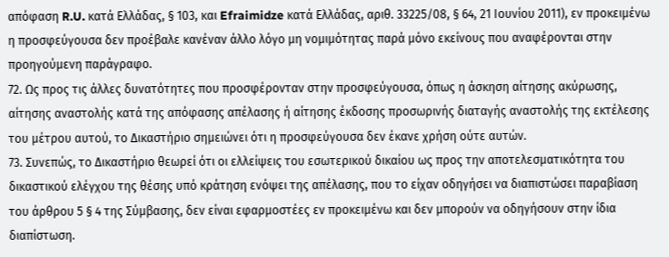απόφαση R.U. κατά Ελλάδας, § 103, και Efraimidze κατά Ελλάδας, αριθ. 33225/08, § 64, 21 Ιουνίου 2011), εν προκειμένω η προσφεύγουσα δεν προέβαλε κανέναν άλλο λόγο μη νομιμότητας παρά μόνο εκείνους που αναφέρονται στην προηγούμενη παράγραφο.
72. Ως προς τις άλλες δυνατότητες που προσφέρονταν στην προσφεύγουσα, όπως η άσκηση αίτησης ακύρωσης, αίτησης αναστολής κατά της απόφασης απέλασης ή αίτησης έκδοσης προσωρινής διαταγής αναστολής της εκτέλεσης του μέτρου αυτού, το Δικαστήριο σημειώνει ότι η προσφεύγουσα δεν έκανε χρήση ούτε αυτών.
73. Συνεπώς, το Δικαστήριο θεωρεί ότι οι ελλείψεις του εσωτερικού δικαίου ως προς την αποτελεσματικότητα του δικαστικού ελέγχου της θέσης υπό κράτηση ενόψει της απέλασης, που το είχαν οδηγήσει να διαπιστώσει παραβίαση του άρθρου 5 § 4 της Σύμβασης, δεν είναι εφαρμοστέες εν προκειμένω και δεν μπορούν να οδηγήσουν στην ίδια διαπίστωση.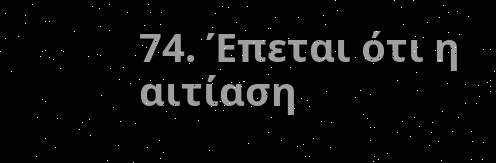74. Έπεται ότι η αιτίαση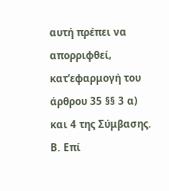αυτή πρέπει να απορριφθεί, κατ’εφαρμογή του άρθρου 35 §§ 3 α) και 4 της Σύμβασης.
B. Επί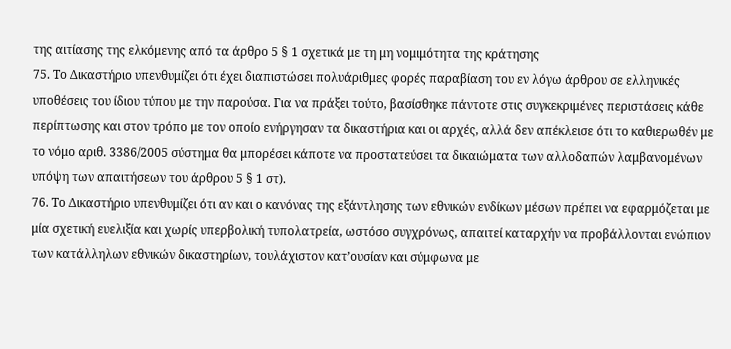της αιτίασης της ελκόμενης από τα άρθρο 5 § 1 σχετικά με τη μη νομιμότητα της κράτησης
75. Το Δικαστήριο υπενθυμίζει ότι έχει διαπιστώσει πολυάριθμες φορές παραβίαση του εν λόγω άρθρου σε ελληνικές υποθέσεις του ίδιου τύπου με την παρούσα. Για να πράξει τούτο, βασίσθηκε πάντοτε στις συγκεκριμένες περιστάσεις κάθε περίπτωσης και στον τρόπο με τον οποίο ενήργησαν τα δικαστήρια και οι αρχές, αλλά δεν απέκλεισε ότι το καθιερωθέν με το νόμο αριθ. 3386/2005 σύστημα θα μπορέσει κάποτε να προστατεύσει τα δικαιώματα των αλλοδαπών λαμβανομένων υπόψη των απαιτήσεων του άρθρου 5 § 1 στ).
76. Το Δικαστήριο υπενθυμίζει ότι αν και ο κανόνας της εξάντλησης των εθνικών ενδίκων μέσων πρέπει να εφαρμόζεται με μία σχετική ευελιξία και χωρίς υπερβολική τυπολατρεία, ωστόσο συγχρόνως, απαιτεί καταρχήν να προβάλλονται ενώπιον των κατάλληλων εθνικών δικαστηρίων, τουλάχιστον κατ’ουσίαν και σύμφωνα με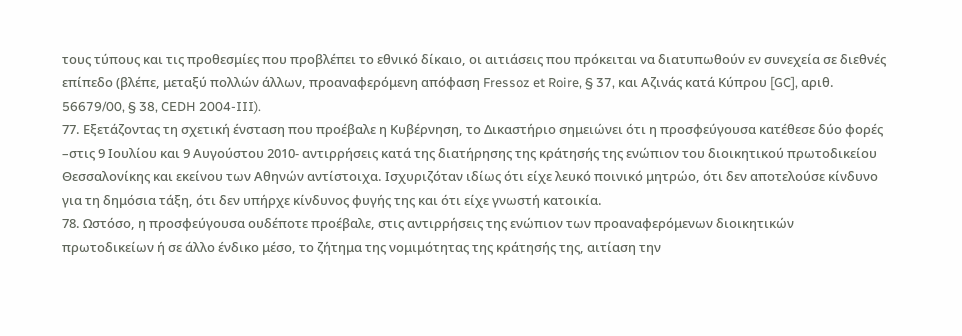τους τύπους και τις προθεσμίες που προβλέπει το εθνικό δίκαιο, οι αιτιάσεις που πρόκειται να διατυπωθούν εν συνεχεία σε διεθνές επίπεδο (βλέπε, μεταξύ πολλών άλλων, προαναφερόμενη απόφαση Fressoz et Roire, § 37, και Αζινάς κατά Κύπρου [GC], αριθ. 56679/00, § 38, CEDH 2004-III).
77. Εξετάζοντας τη σχετική ένσταση που προέβαλε η Κυβέρνηση, το Δικαστήριο σημειώνει ότι η προσφεύγουσα κατέθεσε δύο φορές –στις 9 Ιουλίου και 9 Αυγούστου 2010- αντιρρήσεις κατά της διατήρησης της κράτησής της ενώπιον του διοικητικού πρωτοδικείου Θεσσαλονίκης και εκείνου των Αθηνών αντίστοιχα. Ισχυριζόταν ιδίως ότι είχε λευκό ποινικό μητρώο, ότι δεν αποτελούσε κίνδυνο για τη δημόσια τάξη, ότι δεν υπήρχε κίνδυνος φυγής της και ότι είχε γνωστή κατοικία.
78. Ωστόσο, η προσφεύγουσα ουδέποτε προέβαλε, στις αντιρρήσεις της ενώπιον των προαναφερόμενων διοικητικών πρωτοδικείων ή σε άλλο ένδικο μέσο, το ζήτημα της νομιμότητας της κράτησής της, αιτίαση την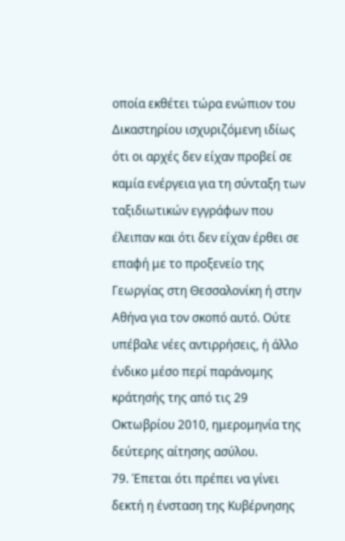οποία εκθέτει τώρα ενώπιον του Δικαστηρίου ισχυριζόμενη ιδίως ότι οι αρχές δεν είχαν προβεί σε καμία ενέργεια για τη σύνταξη των ταξιδιωτικών εγγράφων που έλειπαν και ότι δεν είχαν έρθει σε επαφή με το προξενείο της Γεωργίας στη Θεσσαλονίκη ή στην Αθήνα για τον σκοπό αυτό. Ούτε υπέβαλε νέες αντιρρήσεις, ή άλλο ένδικο μέσο περί παράνομης κράτησής της από τις 29 Οκτωβρίου 2010, ημερομηνία της δεύτερης αίτησης ασύλου.
79. Έπεται ότι πρέπει να γίνει δεκτή η ένσταση της Κυβέρνησης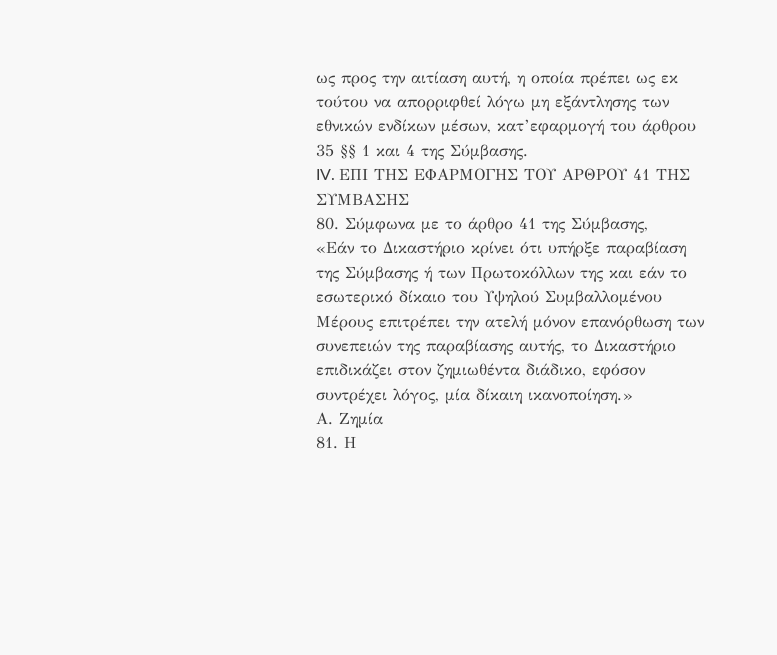ως προς την αιτίαση αυτή, η οποία πρέπει ως εκ τούτου να απορριφθεί λόγω μη εξάντλησης των εθνικών ενδίκων μέσων, κατ’εφαρμογή του άρθρου 35 §§ 1 και 4 της Σύμβασης.
IV. ΕΠΙ ΤΗΣ ΕΦΑΡΜΟΓΗΣ ΤΟΥ ΑΡΘΡΟΥ 41 ΤΗΣ ΣΥΜΒΑΣΗΣ
80. Σύμφωνα με το άρθρο 41 της Σύμβασης,
«Εάν το Δικαστήριο κρίνει ότι υπήρξε παραβίαση της Σύμβασης ή των Πρωτοκόλλων της και εάν το εσωτερικό δίκαιο του Υψηλού Συμβαλλομένου Μέρους επιτρέπει την ατελή μόνον επανόρθωση των συνεπειών της παραβίασης αυτής, το Δικαστήριο επιδικάζει στον ζημιωθέντα διάδικο, εφόσον συντρέχει λόγος, μία δίκαιη ικανοποίηση.»
Α. Ζημία
81. Η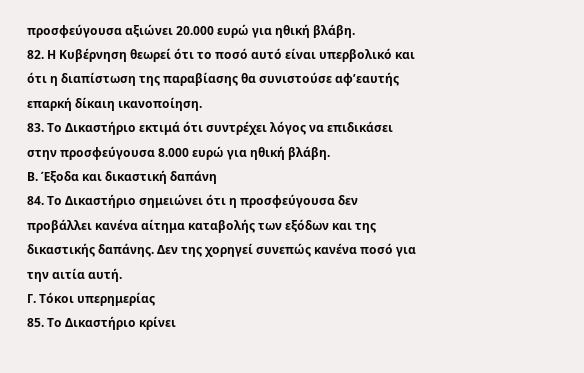προσφεύγουσα αξιώνει 20.000 ευρώ για ηθική βλάβη.
82. Η Κυβέρνηση θεωρεί ότι το ποσό αυτό είναι υπερβολικό και ότι η διαπίστωση της παραβίασης θα συνιστούσε αφ’εαυτής επαρκή δίκαιη ικανοποίηση.
83. Το Δικαστήριο εκτιμά ότι συντρέχει λόγος να επιδικάσει στην προσφεύγουσα 8.000 ευρώ για ηθική βλάβη.
Β. Έξοδα και δικαστική δαπάνη
84. Το Δικαστήριο σημειώνει ότι η προσφεύγουσα δεν προβάλλει κανένα αίτημα καταβολής των εξόδων και της δικαστικής δαπάνης. Δεν της χορηγεί συνεπώς κανένα ποσό για την αιτία αυτή.
Γ. Τόκοι υπερημερίας
85. Το Δικαστήριο κρίνει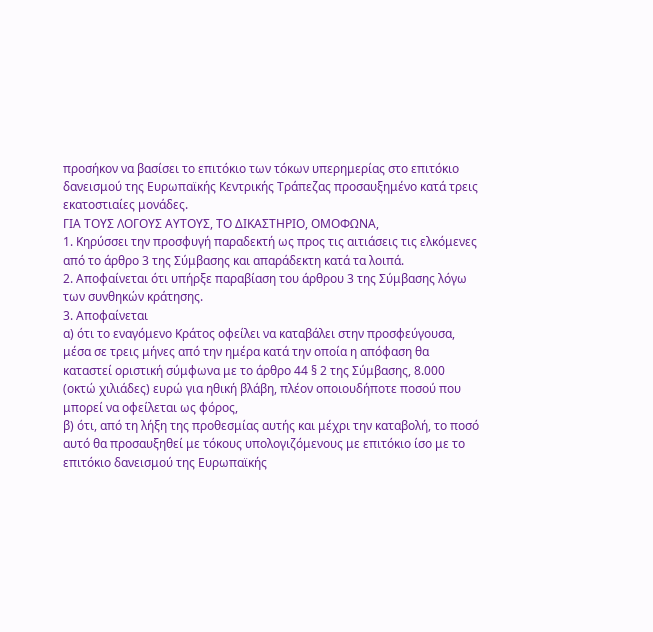προσήκον να βασίσει το επιτόκιο των τόκων υπερημερίας στο επιτόκιο δανεισμού της Ευρωπαϊκής Κεντρικής Τράπεζας προσαυξημένο κατά τρεις εκατοστιαίες μονάδες.
ΓΙΑ ΤΟΥΣ ΛΟΓΟΥΣ ΑΥΤΟΥΣ, ΤΟ ΔΙΚΑΣΤΗΡΙΟ, ΟΜΟΦΩΝΑ,
1. Κηρύσσει την προσφυγή παραδεκτή ως προς τις αιτιάσεις τις ελκόμενες από το άρθρο 3 της Σύμβασης και απαράδεκτη κατά τα λοιπά.
2. Αποφαίνεται ότι υπήρξε παραβίαση του άρθρου 3 της Σύμβασης λόγω των συνθηκών κράτησης.
3. Αποφαίνεται
α) ότι το εναγόμενο Κράτος οφείλει να καταβάλει στην προσφεύγουσα, μέσα σε τρεις μήνες από την ημέρα κατά την οποία η απόφαση θα καταστεί οριστική σύμφωνα με το άρθρο 44 § 2 της Σύμβασης, 8.000 (οκτώ χιλιάδες) ευρώ για ηθική βλάβη, πλέον οποιουδήποτε ποσού που μπορεί να οφείλεται ως φόρος,
β) ότι, από τη λήξη της προθεσμίας αυτής και μέχρι την καταβολή, το ποσό αυτό θα προσαυξηθεί με τόκους υπολογιζόμενους με επιτόκιο ίσο με το επιτόκιο δανεισμού της Ευρωπαϊκής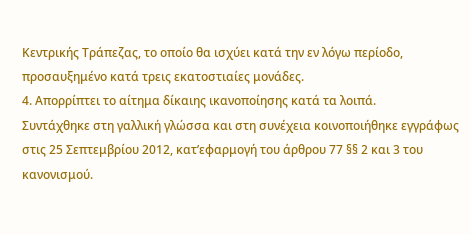Κεντρικής Τράπεζας, το οποίο θα ισχύει κατά την εν λόγω περίοδο, προσαυξημένο κατά τρεις εκατοστιαίες μονάδες.
4. Απορρίπτει το αίτημα δίκαιης ικανοποίησης κατά τα λοιπά.
Συντάχθηκε στη γαλλική γλώσσα και στη συνέχεια κοινοποιήθηκε εγγράφως στις 25 Σεπτεμβρίου 2012, κατ’εφαρμογή του άρθρου 77 §§ 2 και 3 του κανονισμού.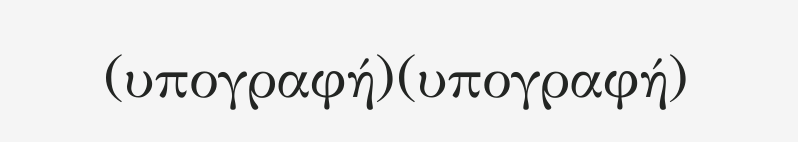(υπογραφή)(υπογραφή)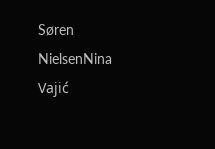Søren NielsenNina Vajić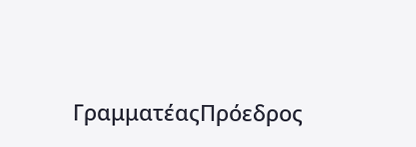ΓραμματέαςΠρόεδρος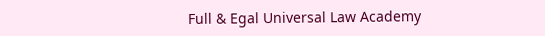Full & Egal Universal Law Academy